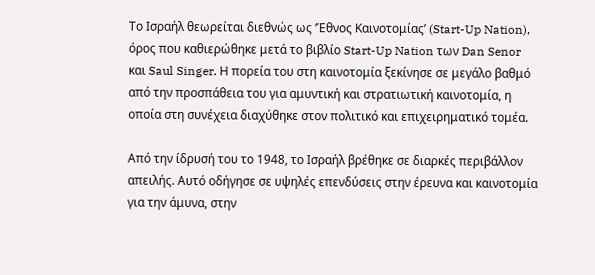Το Ισραήλ θεωρείται διεθνώς ως ‘Έθνος Καινοτομίας’ (Start-Up Nation), όρος που καθιερώθηκε μετά το βιβλίο Start-Up Nation των Dan Senor και Saul Singer. Η πορεία του στη καινοτομία ξεκίνησε σε μεγάλο βαθμό από την προσπάθεια του για αμυντική και στρατιωτική καινοτομία, η οποία στη συνέχεια διαχύθηκε στον πολιτικό και επιχειρηματικό τομέα.

Από την ίδρυσή του το 1948, το Ισραήλ βρέθηκε σε διαρκές περιβάλλον απειλής. Αυτό οδήγησε σε υψηλές επενδύσεις στην έρευνα και καινοτομία για την άμυνα, στην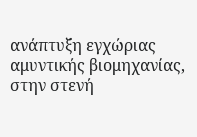ανάπτυξη εγχώριας αμυντικής βιομηχανίας, στην στενή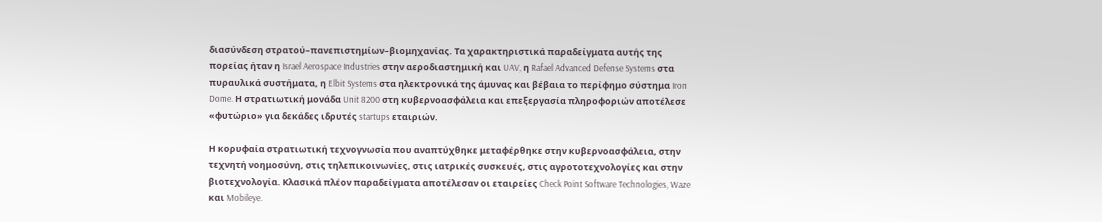διασύνδεση στρατού–πανεπιστημίων–βιομηχανίας. Τα χαρακτηριστικά παραδείγματα αυτής της πορείας ήταν η Israel Aerospace Industries στην αεροδιαστημική και UAV, η Rafael Advanced Defense Systems στα πυραυλικά συστήματα, η Elbit Systems στα ηλεκτρονικά της άμυνας και βέβαια το περίφημο σύστημα Iron Dome. Η στρατιωτική μονάδα Unit 8200 στη κυβερνοασφάλεια και επεξεργασία πληροφοριών αποτέλεσε «φυτώριο» για δεκάδες ιδρυτές startups εταιριών.

Η κορυφαία στρατιωτική τεχνογνωσία που αναπτύχθηκε μεταφέρθηκε στην κυβερνοασφάλεια, στην τεχνητή νοημοσύνη, στις τηλεπικοινωνίες, στις ιατρικές συσκευές, στις αγροτοτεχνολογίες και στην βιοτεχνολογία. Κλασικά πλέον παραδείγματα αποτέλεσαν οι εταιρείες Check Point Software Technologies, Waze και Mobileye.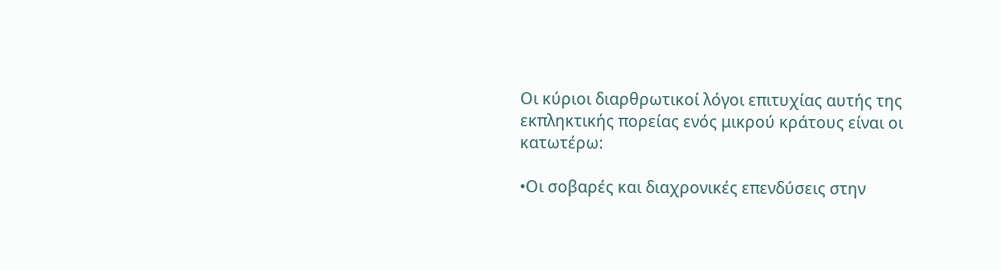Οι κύριοι διαρθρωτικοί λόγοι επιτυχίας αυτής της εκπληκτικής πορείας ενός μικρού κράτους είναι οι κατωτέρω:

•Οι σοβαρές και διαχρονικές επενδύσεις στην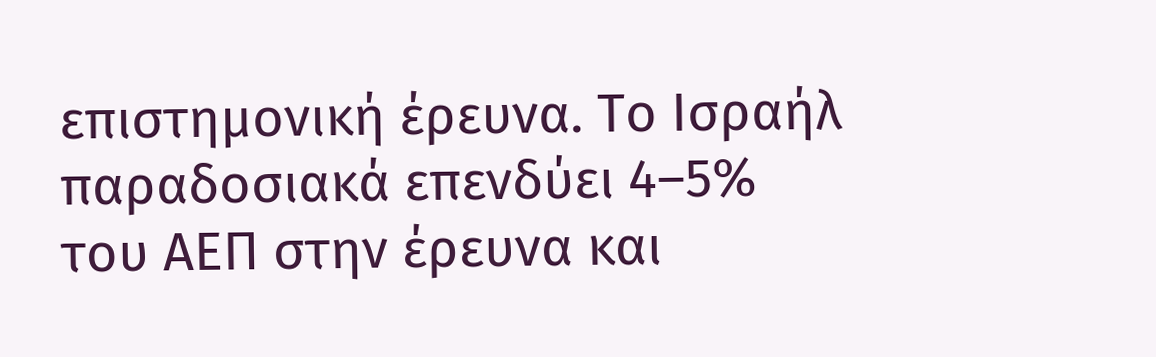επιστημονική έρευνα. Το Ισραήλ παραδοσιακά επενδύει 4–5% του ΑΕΠ στην έρευνα και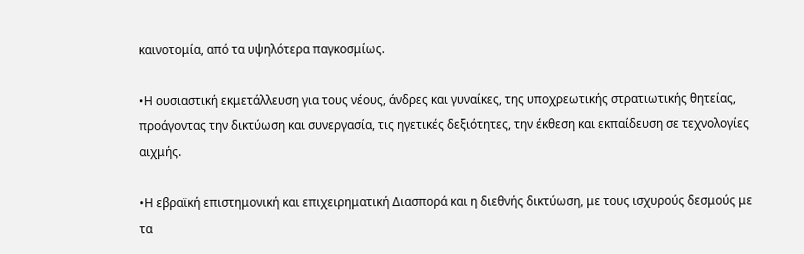καινοτομία, από τα υψηλότερα παγκοσμίως.

•Η ουσιαστική εκμετάλλευση για τους νέους, άνδρες και γυναίκες, της υποχρεωτικής στρατιωτικής θητείας, προάγοντας την δικτύωση και συνεργασία, τις ηγετικές δεξιότητες, την έκθεση και εκπαίδευση σε τεχνολογίες αιχμής.

•Η εβραϊκή επιστημονική και επιχειρηματική Διασπορά και η διεθνής δικτύωση, με τους ισχυρούς δεσμούς με τα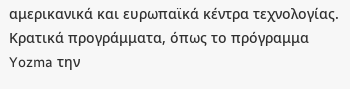αμερικανικά και ευρωπαϊκά κέντρα τεχνολογίας. Κρατικά προγράμματα, όπως το πρόγραμμα Yozma την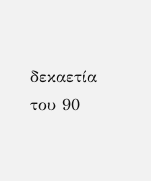δεκαετία του 90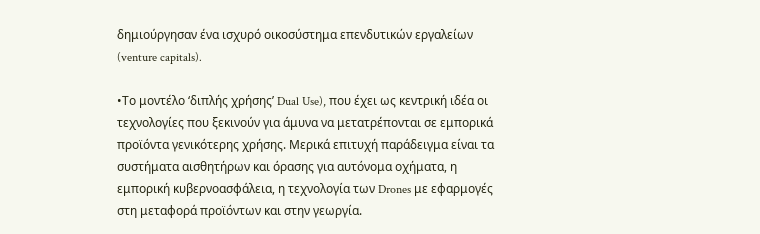δημιούργησαν ένα ισχυρό οικοσύστημα επενδυτικών εργαλείων (venture capitals).

•Το μοντέλο ‘διπλής χρήσης’ Dual Use), που έχει ως κεντρική ιδέα οι τεχνολογίες που ξεκινούν για άμυνα να μετατρέπονται σε εμπορικά προϊόντα γενικότερης χρήσης. Μερικά επιτυχή παράδειγμα είναι τα συστήματα αισθητήρων και όρασης για αυτόνομα οχήματα, η εμπορική κυβερνοασφάλεια, η τεχνολογία των Drones με εφαρμογές στη μεταφορά προϊόντων και στην γεωργία.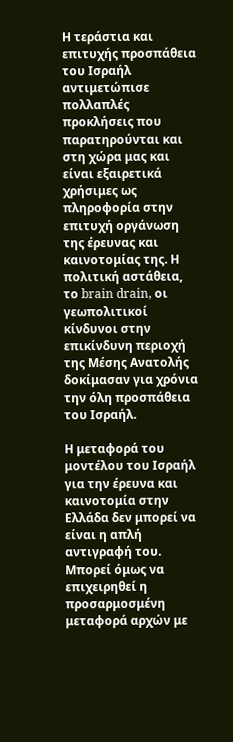Η τεράστια και επιτυχής προσπάθεια του Ισραήλ αντιμετώπισε πολλαπλές προκλήσεις που παρατηρούνται και στη χώρα μας και είναι εξαιρετικά χρήσιμες ως πληροφορία στην επιτυχή οργάνωση της έρευνας και καινοτομίας της. Η πολιτική αστάθεια, το brain drain, οι γεωπολιτικοί κίνδυνοι στην επικίνδυνη περιοχή της Μέσης Ανατολής δοκίμασαν για χρόνια την όλη προσπάθεια του Ισραήλ.

Η μεταφορά του μοντέλου του Ισραήλ για την έρευνα και καινοτομία στην Ελλάδα δεν μπορεί να είναι η απλή αντιγραφή του. Μπορεί όμως να επιχειρηθεί η προσαρμοσμένη μεταφορά αρχών με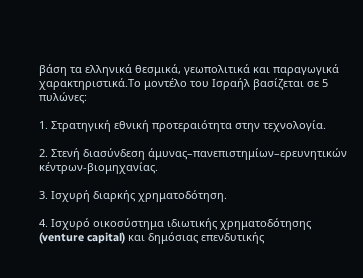βάση τα ελληνικά θεσμικά, γεωπολιτικά και παραγωγικά χαρακτηριστικά.Το μοντέλο του Ισραήλ βασίζεται σε 5 πυλώνες:

1. Στρατηγική εθνική προτεραιότητα στην τεχνολογία.

2. Στενή διασύνδεση άμυνας–πανεπιστημίων–ερευνητικών κέντρων-βιομηχανίας.

3. Ισχυρή διαρκής χρηματοδότηση.

4. Ισχυρό οικοσύστημα ιδιωτικής χρηματοδότησης (venture capital) και δημόσιας επενδυτικής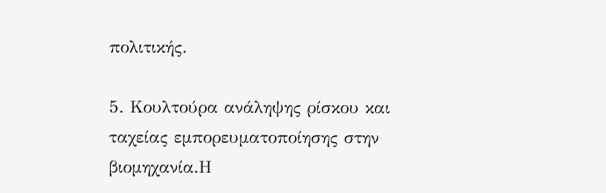πολιτικής.

5. Κουλτούρα ανάληψης ρίσκου και ταχείας εμπορευματοποίησης στην βιομηχανία.Η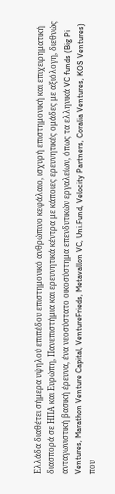Ελλάδα διαθέτει σήμερα υψηλού επιπέδου επιστημονικό ανθρώπινο κεφάλαιο, ισχυρή επιστημονική και επιχειρηματική διασπορά σε ΗΠΑ και Ευρώπη, Πανεπιστήμια και ερευνητικά κέντρα με κάποιες ερευνητικές ομάδες με αξιόλογη, διεθνώς ανταγωνιστική βασική έρευνα, ένα νεοσύστατο οικοσύστημα επενδυτικών εργαλείων, όπως τα ελληνικά VC funds (Big Pi Ventures, Marathon Venture Capital, VentureFrieds, Metavallon VC, Uni.Fund, Velocity Partners, Coralia Ventures, KOS Ventures) που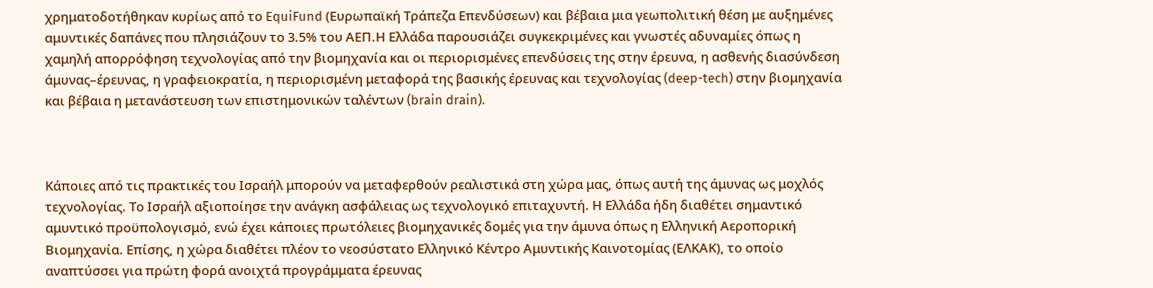χρηματοδοτήθηκαν κυρίως από το EquiFund (Ευρωπαϊκή Τράπεζα Επενδύσεων) και βέβαια μια γεωπολιτική θέση με αυξημένες αμυντικές δαπάνες που πλησιάζουν το 3.5% του ΑΕΠ.Η Ελλάδα παρουσιάζει συγκεκριμένες και γνωστές αδυναμίες όπως η χαμηλή απορρόφηση τεχνολογίας από την βιομηχανία και οι περιορισμένες επενδύσεις της στην έρευνα, η ασθενής διασύνδεση άμυνας–έρευνας, η γραφειοκρατία, η περιορισμένη μεταφορά της βασικής έρευνας και τεχνολογίας (deep-tech) στην βιομηχανία και βέβαια η μετανάστευση των επιστημονικών ταλέντων (brain drain).



Κάποιες από τις πρακτικές του Ισραήλ μπορούν να μεταφερθούν ρεαλιστικά στη χώρα μας, όπως αυτή της άμυνας ως μοχλός τεχνολογίας. Το Ισραήλ αξιοποίησε την ανάγκη ασφάλειας ως τεχνολογικό επιταχυντή. Η Ελλάδα ήδη διαθέτει σημαντικό αμυντικό προϋπολογισμό, ενώ έχει κάποιες πρωτόλειες βιομηχανικές δομές για την άμυνα όπως η Ελληνική Αεροπορική Βιομηχανία. Επίσης, η χώρα διαθέτει πλέον το νεοσύστατο Ελληνικό Κέντρο Αμυντικής Καινοτομίας (ΕΛΚΑΚ), το οποίο αναπτύσσει για πρώτη φορά ανοιχτά προγράμματα έρευνας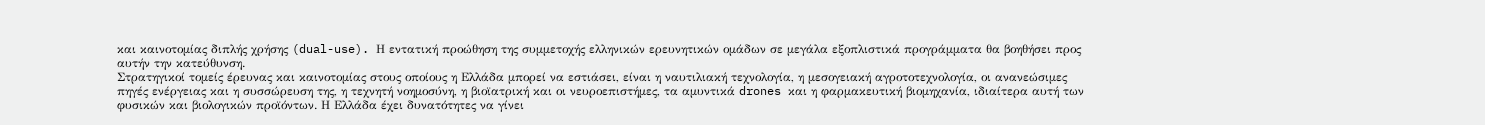και καινοτομίας διπλής χρήσης (dual-use). Η εντατική προώθηση της συμμετοχής ελληνικών ερευνητικών ομάδων σε μεγάλα εξοπλιστικά προγράμματα θα βοηθήσει προς αυτήν την κατεύθυνση.
Στρατηγικοί τομείς έρευνας και καινοτομίας στους οποίους η Ελλάδα μπορεί να εστιάσει, είναι η ναυτιλιακή τεχνολογία, η μεσογειακή αγροτοτεχνολογία, οι ανανεώσιμες πηγές ενέργειας και η συσσώρευση της, η τεχνητή νοημοσύνη, η βιοϊατρική και οι νευροεπιστήμες, τα αμυντικά drones και η φαρμακευτική βιομηχανία, ιδιαίτερα αυτή των φυσικών και βιολογικών προϊόντων. Η Ελλάδα έχει δυνατότητες να γίνει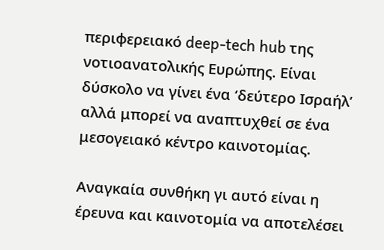περιφερειακό deep-tech hub της νοτιοανατολικής Ευρώπης. Είναι δύσκολο να γίνει ένα ‘δεύτερο Ισραήλ’ αλλά μπορεί να αναπτυχθεί σε ένα μεσογειακό κέντρο καινοτομίας.

Αναγκαία συνθήκη γι αυτό είναι η έρευνα και καινοτομία να αποτελέσει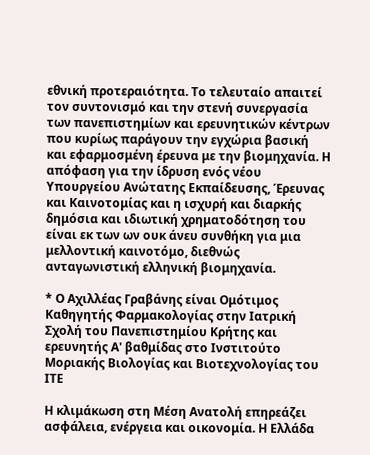εθνική προτεραιότητα. Το τελευταίο απαιτεί τον συντονισμό και την στενή συνεργασία των πανεπιστημίων και ερευνητικών κέντρων που κυρίως παράγουν την εγχώρια βασική και εφαρμοσμένη έρευνα με την βιομηχανία. Η απόφαση για την ίδρυση ενός νέου Υπουργείου Ανώτατης Εκπαίδευσης, Έρευνας και Καινοτομίας και η ισχυρή και διαρκής δημόσια και ιδιωτική χρηματοδότηση του είναι εκ των ων ουκ άνευ συνθήκη για μια μελλοντική καινοτόμο, διεθνώς ανταγωνιστική ελληνική βιομηχανία.

* Ο Αχιλλέας Γραβάνης είναι Ομότιμος Καθηγητής Φαρμακολογίας στην Ιατρική Σχολή του Πανεπιστημίου Κρήτης και ερευνητής Α' βαθμίδας στο Ινστιτούτο Μοριακής Βιολογίας και Βιοτεχνολογίας του ΙΤΕ

Η κλιμάκωση στη Μέση Ανατολή επηρεάζει ασφάλεια, ενέργεια και οικονομία. Η Ελλάδα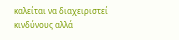καλείται να διαχειριστεί κινδύνους αλλά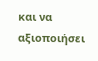και να αξιοποιήσει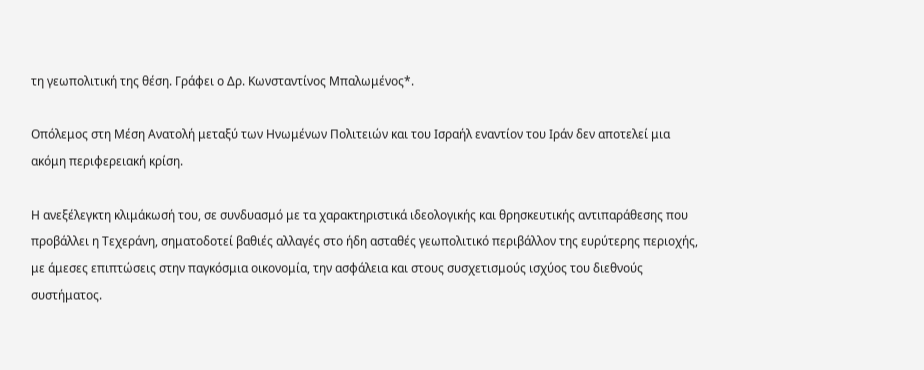τη γεωπολιτική της θέση. Γράφει ο Δρ. Κωνσταντίνος Μπαλωμένος*.

Οπόλεμος στη Μέση Ανατολή μεταξύ των Ηνωμένων Πολιτειών και του Ισραήλ εναντίον του Ιράν δεν αποτελεί μια ακόμη περιφερειακή κρίση.

Η ανεξέλεγκτη κλιμάκωσή του, σε συνδυασμό με τα χαρακτηριστικά ιδεολογικής και θρησκευτικής αντιπαράθεσης που προβάλλει η Τεχεράνη, σηματοδοτεί βαθιές αλλαγές στο ήδη ασταθές γεωπολιτικό περιβάλλον της ευρύτερης περιοχής, με άμεσες επιπτώσεις στην παγκόσμια οικονομία, την ασφάλεια και στους συσχετισμούς ισχύος του διεθνούς συστήματος.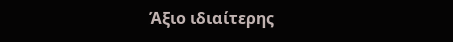Άξιο ιδιαίτερης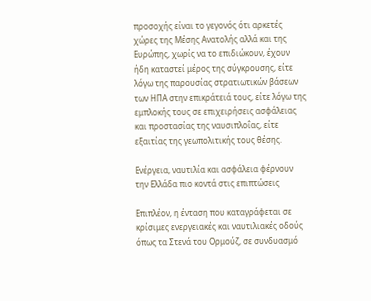προσοχής είναι το γεγονός ότι αρκετές χώρες της Μέσης Ανατολής αλλά και της Ευρώπης, χωρίς να το επιδιώκουν, έχουν ήδη καταστεί μέρος της σύγκρουσης, είτε λόγω της παρουσίας στρατιωτικών βάσεων των ΗΠΑ στην επικράτειά τους, είτε λόγω της εμπλοκής τους σε επιχειρήσεις ασφάλειας και προστασίας της ναυσιπλοΐας, είτε εξαιτίας της γεωπολιτικής τους θέσης.

Ενέργεια, ναυτιλία και ασφάλεια φέρνουν την Ελλάδα πιο κοντά στις επιπτώσεις

Επιπλέον, η ένταση που καταγράφεται σε κρίσιμες ενεργειακές και ναυτιλιακές οδούς όπως τα Στενά του Ορμούζ, σε συνδυασμό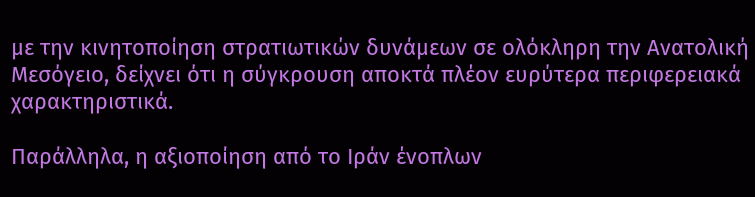με την κινητοποίηση στρατιωτικών δυνάμεων σε ολόκληρη την Ανατολική Μεσόγειο, δείχνει ότι η σύγκρουση αποκτά πλέον ευρύτερα περιφερειακά χαρακτηριστικά.

Παράλληλα, η αξιοποίηση από το Ιράν ένοπλων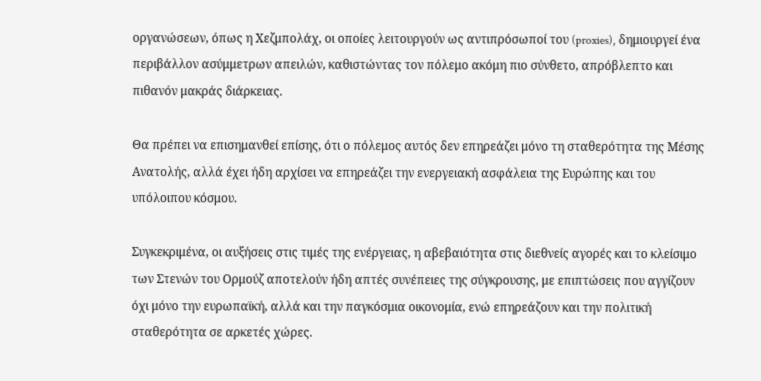οργανώσεων, όπως η Χεζμπολάχ, οι οποίες λειτουργούν ως αντιπρόσωποί του (proxies), δημιουργεί ένα περιβάλλον ασύμμετρων απειλών, καθιστώντας τον πόλεμο ακόμη πιο σύνθετο, απρόβλεπτο και πιθανόν μακράς διάρκειας.

Θα πρέπει να επισημανθεί επίσης, ότι ο πόλεμος αυτός δεν επηρεάζει μόνο τη σταθερότητα της Μέσης Ανατολής, αλλά έχει ήδη αρχίσει να επηρεάζει την ενεργειακή ασφάλεια της Ευρώπης και του υπόλοιπου κόσμου.

Συγκεκριμένα, οι αυξήσεις στις τιμές της ενέργειας, η αβεβαιότητα στις διεθνείς αγορές και το κλείσιμο των Στενών του Ορμούζ αποτελούν ήδη απτές συνέπειες της σύγκρουσης, με επιπτώσεις που αγγίζουν όχι μόνο την ευρωπαϊκή, αλλά και την παγκόσμια οικονομία, ενώ επηρεάζουν και την πολιτική σταθερότητα σε αρκετές χώρες.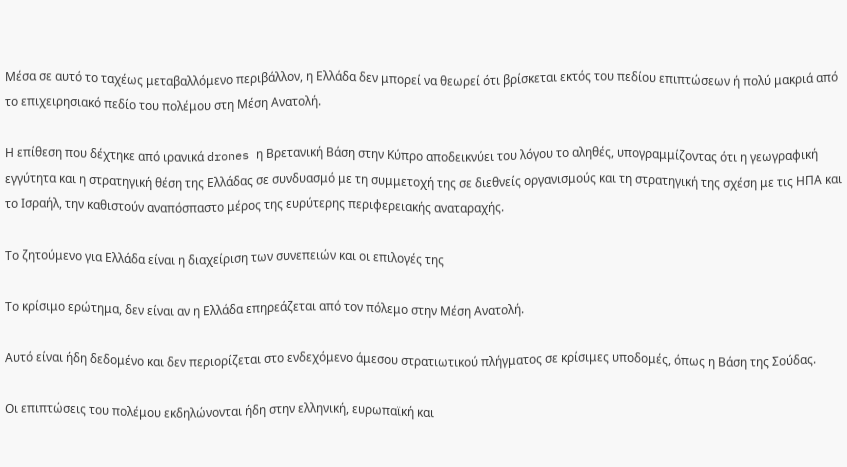Μέσα σε αυτό το ταχέως μεταβαλλόμενο περιβάλλον, η Ελλάδα δεν μπορεί να θεωρεί ότι βρίσκεται εκτός του πεδίου επιπτώσεων ή πολύ μακριά από το επιχειρησιακό πεδίο του πολέμου στη Μέση Ανατολή.

Η επίθεση που δέχτηκε από ιρανικά drones η Βρετανική Βάση στην Κύπρο αποδεικνύει του λόγου το αληθές, υπογραμμίζοντας ότι η γεωγραφική εγγύτητα και η στρατηγική θέση της Ελλάδας σε συνδυασμό με τη συμμετοχή της σε διεθνείς οργανισμούς και τη στρατηγική της σχέση με τις ΗΠΑ και το Ισραήλ, την καθιστούν αναπόσπαστο μέρος της ευρύτερης περιφερειακής αναταραχής.

Το ζητούμενο για Ελλάδα είναι η διαχείριση των συνεπειών και οι επιλογές της

Το κρίσιμο ερώτημα, δεν είναι αν η Ελλάδα επηρεάζεται από τον πόλεμο στην Μέση Ανατολή.

Αυτό είναι ήδη δεδομένο και δεν περιορίζεται στο ενδεχόμενο άμεσου στρατιωτικού πλήγματος σε κρίσιμες υποδομές, όπως η Βάση της Σούδας.

Οι επιπτώσεις του πολέμου εκδηλώνονται ήδη στην ελληνική, ευρωπαϊκή και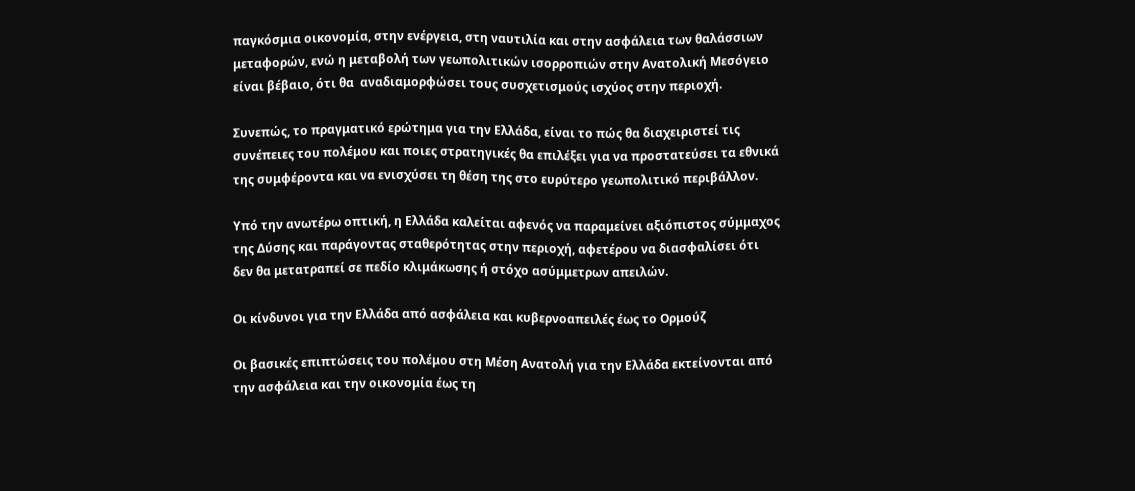παγκόσμια οικονομία, στην ενέργεια, στη ναυτιλία και στην ασφάλεια των θαλάσσιων μεταφορών, ενώ η μεταβολή των γεωπολιτικών ισορροπιών στην Ανατολική Μεσόγειο είναι βέβαιο, ότι θα  αναδιαμορφώσει τους συσχετισμούς ισχύος στην περιοχή.

Συνεπώς, το πραγματικό ερώτημα για την Ελλάδα, είναι το πώς θα διαχειριστεί τις συνέπειες του πολέμου και ποιες στρατηγικές θα επιλέξει για να προστατεύσει τα εθνικά της συμφέροντα και να ενισχύσει τη θέση της στο ευρύτερο γεωπολιτικό περιβάλλον.

Υπό την ανωτέρω οπτική, η Ελλάδα καλείται αφενός να παραμείνει αξιόπιστος σύμμαχος της Δύσης και παράγοντας σταθερότητας στην περιοχή, αφετέρου να διασφαλίσει ότι δεν θα μετατραπεί σε πεδίο κλιμάκωσης ή στόχο ασύμμετρων απειλών.

Οι κίνδυνοι για την Ελλάδα από ασφάλεια και κυβερνοαπειλές έως το Ορμούζ

Οι βασικές επιπτώσεις του πολέμου στη Μέση Ανατολή για την Ελλάδα εκτείνονται από την ασφάλεια και την οικονομία έως τη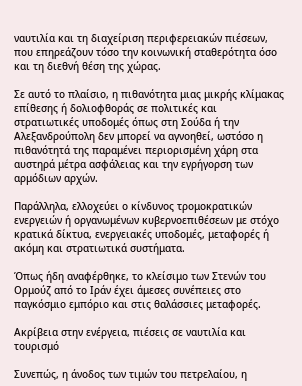ναυτιλία και τη διαχείριση περιφερειακών πιέσεων, που επηρεάζουν τόσο την κοινωνική σταθερότητα όσο και τη διεθνή θέση της χώρας.

Σε αυτό το πλαίσιο, η πιθανότητα μιας μικρής κλίμακας επίθεσης ή δολιοφθοράς σε πολιτικές και στρατιωτικές υποδομές όπως στη Σούδα ή την Αλεξανδρούπολη δεν μπορεί να αγνοηθεί, ωστόσο η πιθανότητά της παραμένει περιορισμένη χάρη στα αυστηρά μέτρα ασφάλειας και την εγρήγορση των αρμόδιων αρχών.

Παράλληλα, ελλοχεύει ο κίνδυνος τρομοκρατικών ενεργειών ή οργανωμένων κυβερνοεπιθέσεων με στόχο κρατικά δίκτυα, ενεργειακές υποδομές, μεταφορές ή ακόμη και στρατιωτικά συστήματα.

Όπως ήδη αναφέρθηκε, το κλείσιμο των Στενών του Ορμούζ από το Ιράν έχει άμεσες συνέπειες στο παγκόσμιο εμπόριο και στις θαλάσσιες μεταφορές.

Ακρίβεια στην ενέργεια, πιέσεις σε ναυτιλία και τουρισμό

Συνεπώς, η άνοδος των τιμών του πετρελαίου, η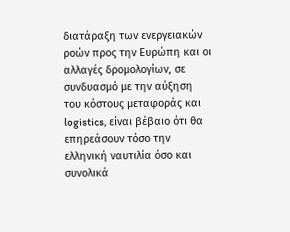διατάραξη των ενεργειακών ροών προς την Ευρώπη και οι αλλαγές δρομολογίων, σε συνδυασμό με την αύξηση του κόστους μεταφοράς και logistics, είναι βέβαιο ότι θα επηρεάσουν τόσο την ελληνική ναυτιλία όσο και συνολικά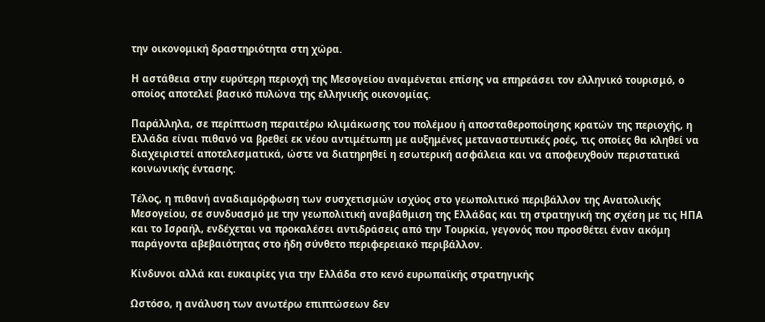την οικονομική δραστηριότητα στη χώρα.

Η αστάθεια στην ευρύτερη περιοχή της Μεσογείου αναμένεται επίσης να επηρεάσει τον ελληνικό τουρισμό, ο οποίος αποτελεί βασικό πυλώνα της ελληνικής οικονομίας.

Παράλληλα, σε περίπτωση περαιτέρω κλιμάκωσης του πολέμου ή αποσταθεροποίησης κρατών της περιοχής, η Ελλάδα είναι πιθανό να βρεθεί εκ νέου αντιμέτωπη με αυξημένες μεταναστευτικές ροές, τις οποίες θα κληθεί να διαχειριστεί αποτελεσματικά, ώστε να διατηρηθεί η εσωτερική ασφάλεια και να αποφευχθούν περιστατικά κοινωνικής έντασης.

Τέλος, η πιθανή αναδιαμόρφωση των συσχετισμών ισχύος στο γεωπολιτικό περιβάλλον της Ανατολικής Μεσογείου, σε συνδυασμό με την γεωπολιτική αναβάθμιση της Ελλάδας και τη στρατηγική της σχέση με τις ΗΠΑ και το Ισραήλ, ενδέχεται να προκαλέσει αντιδράσεις από την Τουρκία, γεγονός που προσθέτει έναν ακόμη παράγοντα αβεβαιότητας στο ήδη σύνθετο περιφερειακό περιβάλλον.

Κίνδυνοι αλλά και ευκαιρίες για την Ελλάδα στο κενό ευρωπαϊκής στρατηγικής

Ωστόσο, η ανάλυση των ανωτέρω επιπτώσεων δεν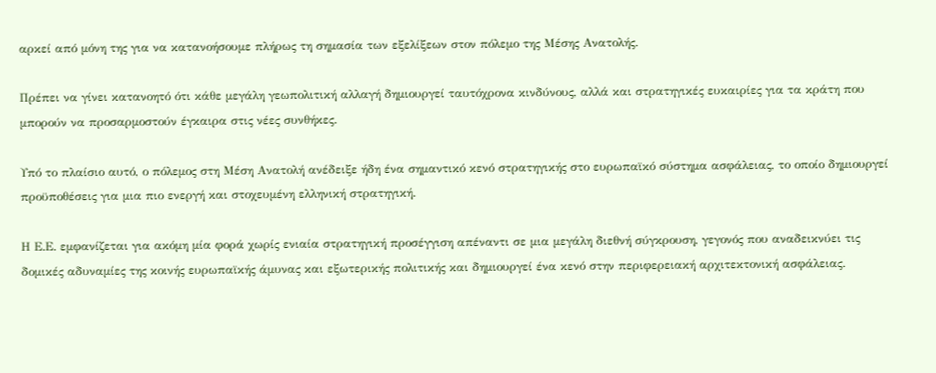αρκεί από μόνη της για να κατανοήσουμε πλήρως τη σημασία των εξελίξεων στον πόλεμο της Μέσης Ανατολής.

Πρέπει να γίνει κατανοητό ότι κάθε μεγάλη γεωπολιτική αλλαγή δημιουργεί ταυτόχρονα κινδύνους, αλλά και στρατηγικές ευκαιρίες για τα κράτη που μπορούν να προσαρμοστούν έγκαιρα στις νέες συνθήκες.

Υπό το πλαίσιο αυτό, ο πόλεμος στη Μέση Ανατολή ανέδειξε ήδη ένα σημαντικό κενό στρατηγικής στο ευρωπαϊκό σύστημα ασφάλειας, το οποίο δημιουργεί προϋποθέσεις για μια πιο ενεργή και στοχευμένη ελληνική στρατηγική.

Η Ε.Ε. εμφανίζεται για ακόμη μία φορά χωρίς ενιαία στρατηγική προσέγγιση απέναντι σε μια μεγάλη διεθνή σύγκρουση, γεγονός που αναδεικνύει τις δομικές αδυναμίες της κοινής ευρωπαϊκής άμυνας και εξωτερικής πολιτικής και δημιουργεί ένα κενό στην περιφερειακή αρχιτεκτονική ασφάλειας.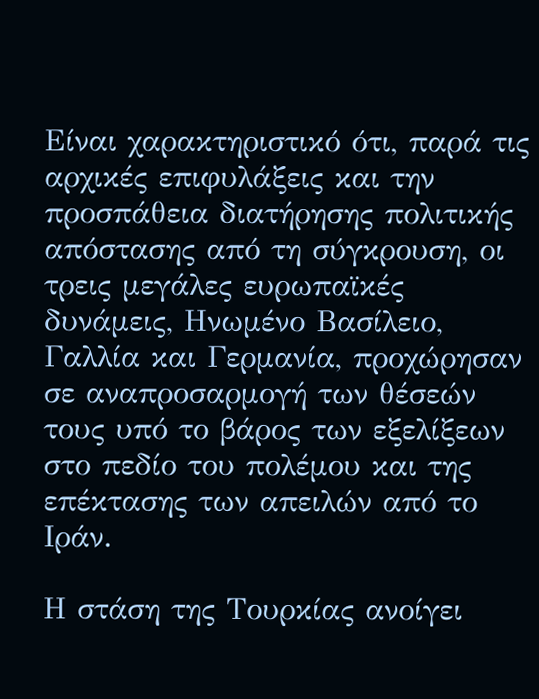Είναι χαρακτηριστικό ότι, παρά τις αρχικές επιφυλάξεις και την προσπάθεια διατήρησης πολιτικής απόστασης από τη σύγκρουση, οι τρεις μεγάλες ευρωπαϊκές δυνάμεις, Ηνωμένο Βασίλειο, Γαλλία και Γερμανία, προχώρησαν σε αναπροσαρμογή των θέσεών τους υπό το βάρος των εξελίξεων στο πεδίο του πολέμου και της επέκτασης των απειλών από το Ιράν.

Η στάση της Τουρκίας ανοίγει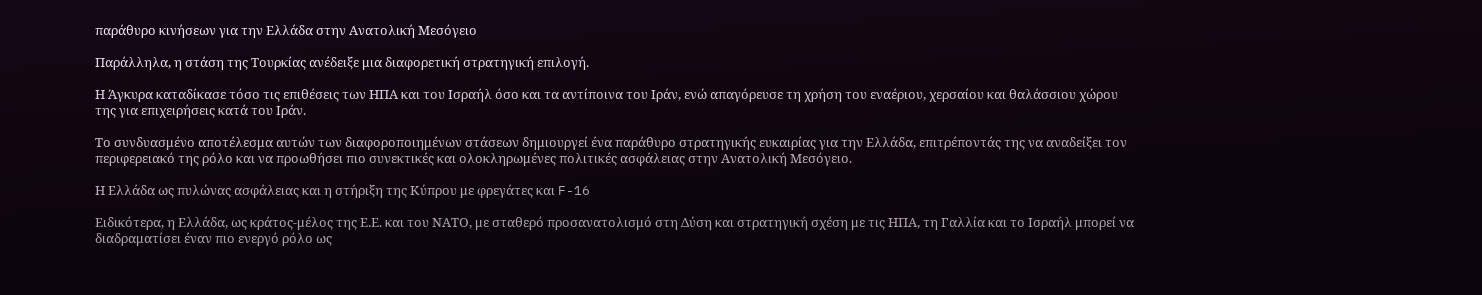παράθυρο κινήσεων για την Ελλάδα στην Ανατολική Μεσόγειο

Παράλληλα, η στάση της Τουρκίας ανέδειξε μια διαφορετική στρατηγική επιλογή.

Η Άγκυρα καταδίκασε τόσο τις επιθέσεις των ΗΠΑ και του Ισραήλ όσο και τα αντίποινα του Ιράν, ενώ απαγόρευσε τη χρήση του εναέριου, χερσαίου και θαλάσσιου χώρου της για επιχειρήσεις κατά του Ιράν.

Το συνδυασμένο αποτέλεσμα αυτών των διαφοροποιημένων στάσεων δημιουργεί ένα παράθυρο στρατηγικής ευκαιρίας για την Ελλάδα, επιτρέποντάς της να αναδείξει τον περιφερειακό της ρόλο και να προωθήσει πιο συνεκτικές και ολοκληρωμένες πολιτικές ασφάλειας στην Ανατολική Μεσόγειο.

Η Ελλάδα ως πυλώνας ασφάλειας και η στήριξη της Κύπρου με φρεγάτες και F-16

Ειδικότερα, η Ελλάδα, ως κράτος-μέλος της Ε.Ε. και του ΝΑΤΟ, με σταθερό προσανατολισμό στη Δύση και στρατηγική σχέση με τις ΗΠΑ, τη Γαλλία και το Ισραήλ μπορεί να διαδραματίσει έναν πιο ενεργό ρόλο ως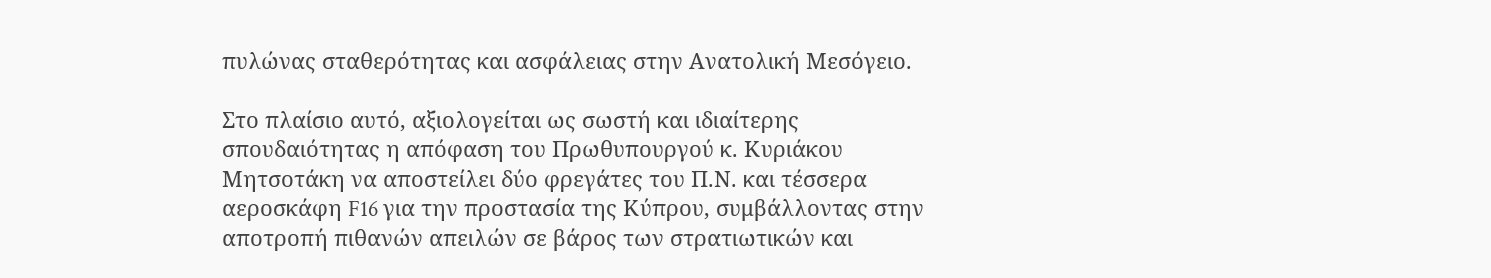πυλώνας σταθερότητας και ασφάλειας στην Ανατολική Μεσόγειο.

Στο πλαίσιο αυτό, αξιολογείται ως σωστή και ιδιαίτερης σπουδαιότητας η απόφαση του Πρωθυπουργού κ. Κυριάκου Μητσοτάκη να αποστείλει δύο φρεγάτες του Π.Ν. και τέσσερα αεροσκάφη F16 για την προστασία της Κύπρου, συμβάλλοντας στην αποτροπή πιθανών απειλών σε βάρος των στρατιωτικών και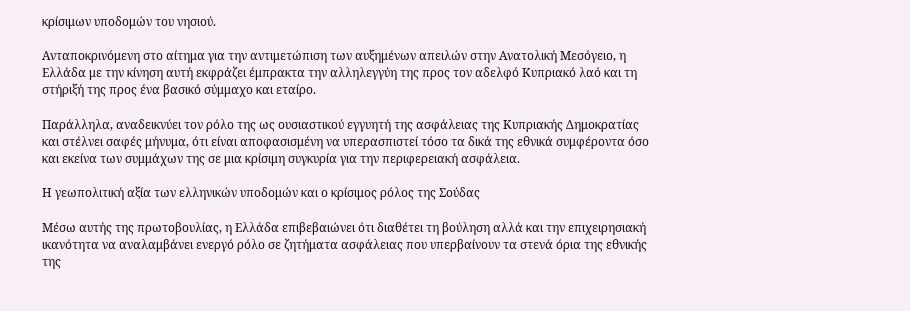κρίσιμων υποδομών του νησιού.

Ανταποκρινόμενη στο αίτημα για την αντιμετώπιση των αυξημένων απειλών στην Ανατολική Μεσόγειο, η Ελλάδα με την κίνηση αυτή εκφράζει έμπρακτα την αλληλεγγύη της προς τον αδελφό Κυπριακό λαό και τη στήριξή της προς ένα βασικό σύμμαχο και εταίρο.

Παράλληλα, αναδεικνύει τον ρόλο της ως ουσιαστικού εγγυητή της ασφάλειας της Κυπριακής Δημοκρατίας και στέλνει σαφές μήνυμα, ότι είναι αποφασισμένη να υπερασπιστεί τόσο τα δικά της εθνικά συμφέροντα όσο και εκείνα των συμμάχων της σε μια κρίσιμη συγκυρία για την περιφερειακή ασφάλεια.

Η γεωπολιτική αξία των ελληνικών υποδομών και ο κρίσιμος ρόλος της Σούδας

Μέσω αυτής της πρωτοβουλίας, η Ελλάδα επιβεβαιώνει ότι διαθέτει τη βούληση αλλά και την επιχειρησιακή ικανότητα να αναλαμβάνει ενεργό ρόλο σε ζητήματα ασφάλειας που υπερβαίνουν τα στενά όρια της εθνικής της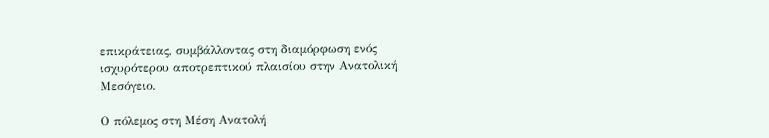επικράτειας, συμβάλλοντας στη διαμόρφωση ενός ισχυρότερου αποτρεπτικού πλαισίου στην Ανατολική Μεσόγειο.

Ο πόλεμος στη Μέση Ανατολή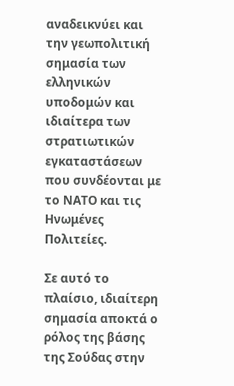αναδεικνύει και την γεωπολιτική σημασία των ελληνικών υποδομών και ιδιαίτερα των στρατιωτικών εγκαταστάσεων που συνδέονται με το ΝΑΤΟ και τις Ηνωμένες Πολιτείες.

Σε αυτό το πλαίσιο, ιδιαίτερη σημασία αποκτά ο ρόλος της βάσης της Σούδας στην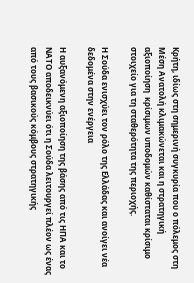Κρήτη, ιδίως στη σημερινή συγκυρία που ο πόλεμος στη Μέση Ανατολή κλιμακώνεται και η στρατηγική αξιοποίηση  κρίσιμων υποδομών καθίσταται κρίσιμο στοιχείο για τη σταθερότητα της περιοχής.

Η Σούδα ενισχύει τον ρόλο της Ελλάδας και ανοίγει νέα δεδομένα στην ενέργεια

Η αυξανόμενη αξιοποίηση της βάσης από τις ΗΠΑ και το ΝΑΤΟ αποδεικνύει ότι η Σούδα λειτουργεί πλέον ως ένας από τους βασικούς κόμβους στρατηγικής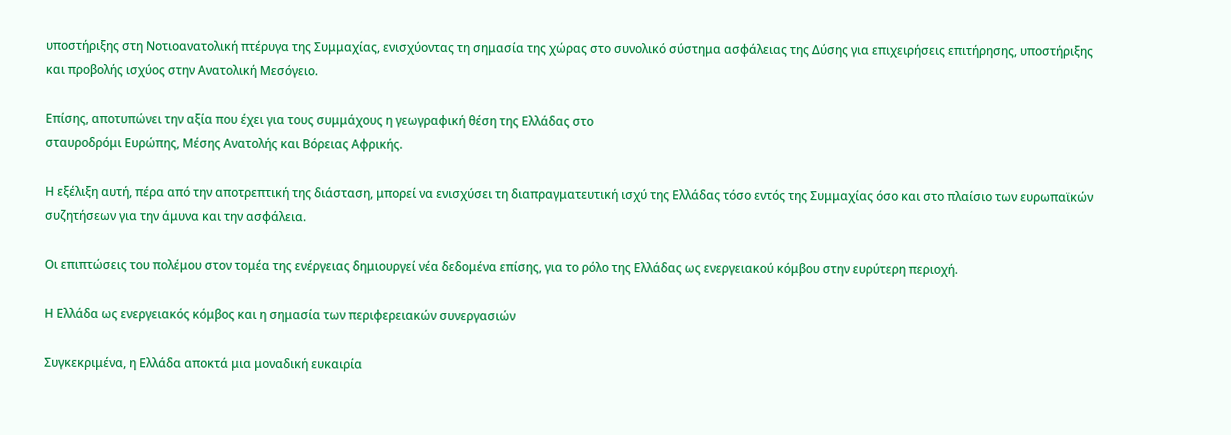υποστήριξης στη Νοτιοανατολική πτέρυγα της Συμμαχίας, ενισχύοντας τη σημασία της χώρας στο συνολικό σύστημα ασφάλειας της Δύσης για επιχειρήσεις επιτήρησης, υποστήριξης και προβολής ισχύος στην Ανατολική Μεσόγειο.

Επίσης, αποτυπώνει την αξία που έχει για τους συμμάχους η γεωγραφική θέση της Ελλάδας στο
σταυροδρόμι Ευρώπης, Μέσης Ανατολής και Βόρειας Αφρικής.

Η εξέλιξη αυτή, πέρα από την αποτρεπτική της διάσταση, μπορεί να ενισχύσει τη διαπραγματευτική ισχύ της Ελλάδας τόσο εντός της Συμμαχίας όσο και στο πλαίσιο των ευρωπαϊκών συζητήσεων για την άμυνα και την ασφάλεια.

Οι επιπτώσεις του πολέμου στον τομέα της ενέργειας δημιουργεί νέα δεδομένα επίσης, για το ρόλο της Ελλάδας ως ενεργειακού κόμβου στην ευρύτερη περιοχή.

Η Ελλάδα ως ενεργειακός κόμβος και η σημασία των περιφερειακών συνεργασιών

Συγκεκριμένα, η Ελλάδα αποκτά μια μοναδική ευκαιρία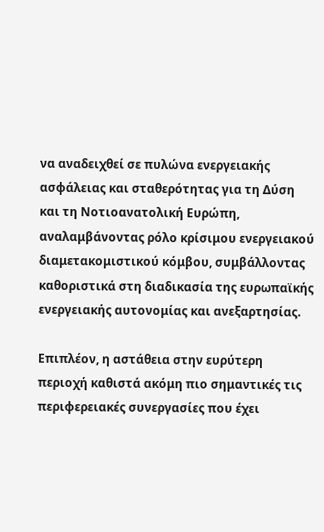να αναδειχθεί σε πυλώνα ενεργειακής ασφάλειας και σταθερότητας για τη Δύση και τη Νοτιοανατολική Ευρώπη, αναλαμβάνοντας ρόλο κρίσιμου ενεργειακού διαμετακομιστικού κόμβου, συμβάλλοντας καθοριστικά στη διαδικασία της ευρωπαϊκής ενεργειακής αυτονομίας και ανεξαρτησίας.

Επιπλέον, η αστάθεια στην ευρύτερη περιοχή καθιστά ακόμη πιο σημαντικές τις περιφερειακές συνεργασίες που έχει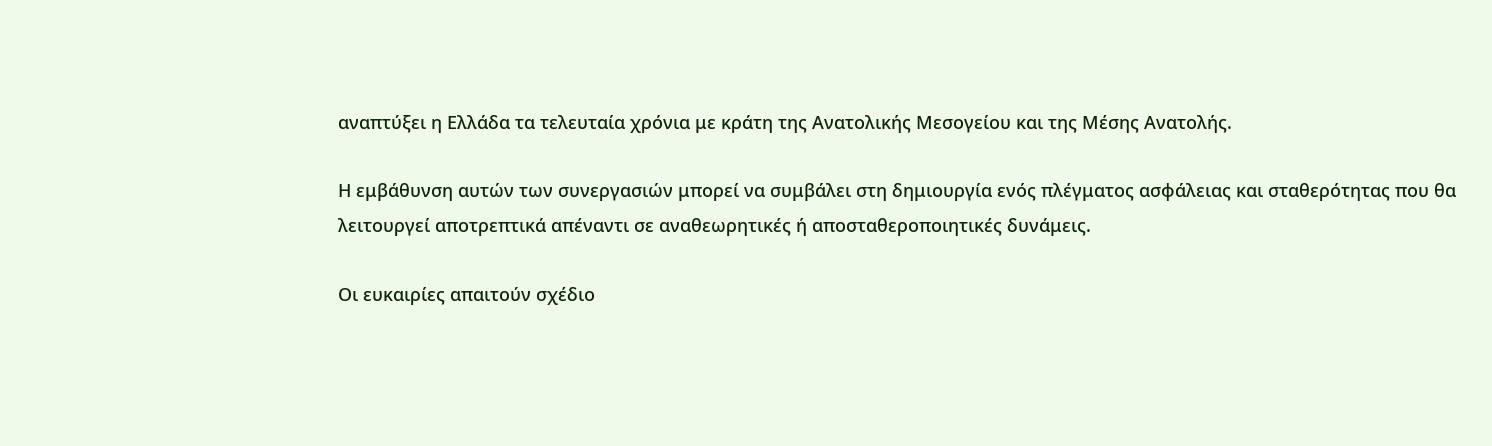αναπτύξει η Ελλάδα τα τελευταία χρόνια με κράτη της Ανατολικής Μεσογείου και της Μέσης Ανατολής.

Η εμβάθυνση αυτών των συνεργασιών μπορεί να συμβάλει στη δημιουργία ενός πλέγματος ασφάλειας και σταθερότητας που θα λειτουργεί αποτρεπτικά απέναντι σε αναθεωρητικές ή αποσταθεροποιητικές δυνάμεις.

Οι ευκαιρίες απαιτούν σχέδιο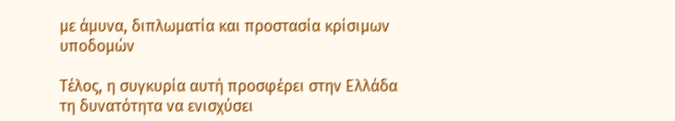με άμυνα, διπλωματία και προστασία κρίσιμων υποδομών

Τέλος, η συγκυρία αυτή προσφέρει στην Ελλάδα τη δυνατότητα να ενισχύσει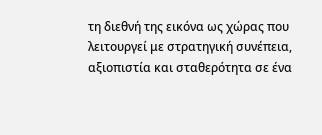τη διεθνή της εικόνα ως χώρας που λειτουργεί με στρατηγική συνέπεια, αξιοπιστία και σταθερότητα σε ένα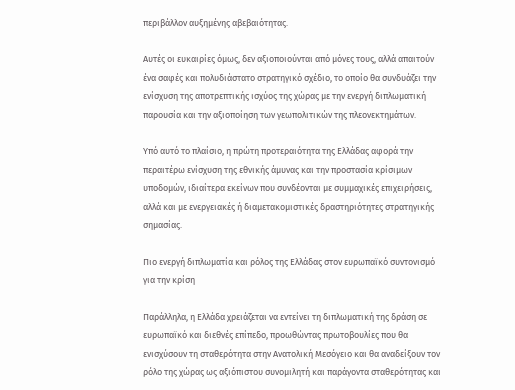περιβάλλον αυξημένης αβεβαιότητας.

Αυτές οι ευκαιρίες όμως, δεν αξιοποιούνται από μόνες τους, αλλά απαιτούν ένα σαφές και πολυδιάστατο στρατηγικό σχέδιο, το οποίο θα συνδυάζει την ενίσχυση της αποτρεπτικής ισχύος της χώρας με την ενεργή διπλωματική παρουσία και την αξιοποίηση των γεωπολιτικών της πλεονεκτημάτων.

Υπό αυτό το πλαίσιο, η πρώτη προτεραιότητα της Ελλάδας αφορά την περαιτέρω ενίσχυση της εθνικής άμυνας και την προστασία κρίσιμων υποδομών, ιδιαίτερα εκείνων που συνδέονται με συμμαχικές επιχειρήσεις, αλλά και με ενεργειακές ή διαμετακομιστικές δραστηριότητες στρατηγικής σημασίας.

Πιο ενεργή διπλωματία και ρόλος της Ελλάδας στον ευρωπαϊκό συντονισμό για την κρίση

Παράλληλα, η Ελλάδα χρειάζεται να εντείνει τη διπλωματική της δράση σε ευρωπαϊκό και διεθνές επίπεδο, προωθώντας πρωτοβουλίες που θα ενισχύσουν τη σταθερότητα στην Ανατολική Μεσόγειο και θα αναδείξουν τον ρόλο της χώρας ως αξιόπιστου συνομιλητή και παράγοντα σταθερότητας και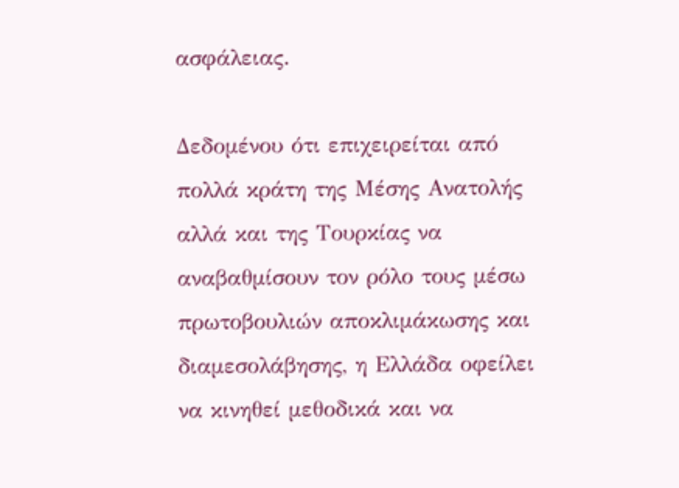ασφάλειας.

Δεδομένου ότι επιχειρείται από πολλά κράτη της Μέσης Ανατολής αλλά και της Τουρκίας να αναβαθμίσουν τον ρόλο τους μέσω πρωτοβουλιών αποκλιμάκωσης και διαμεσολάβησης, η Ελλάδα οφείλει να κινηθεί μεθοδικά και να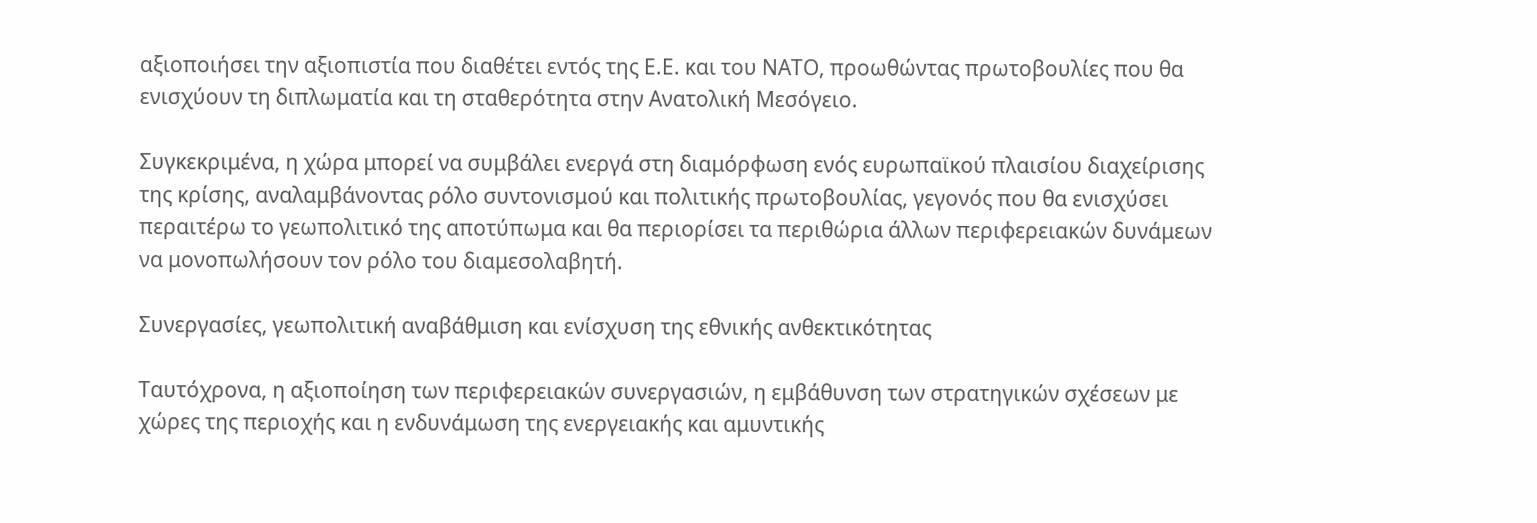αξιοποιήσει την αξιοπιστία που διαθέτει εντός της Ε.Ε. και του ΝΑΤΟ, προωθώντας πρωτοβουλίες που θα ενισχύουν τη διπλωματία και τη σταθερότητα στην Ανατολική Μεσόγειο.

Συγκεκριμένα, η χώρα μπορεί να συμβάλει ενεργά στη διαμόρφωση ενός ευρωπαϊκού πλαισίου διαχείρισης της κρίσης, αναλαμβάνοντας ρόλο συντονισμού και πολιτικής πρωτοβουλίας, γεγονός που θα ενισχύσει περαιτέρω το γεωπολιτικό της αποτύπωμα και θα περιορίσει τα περιθώρια άλλων περιφερειακών δυνάμεων να μονοπωλήσουν τον ρόλο του διαμεσολαβητή.

Συνεργασίες, γεωπολιτική αναβάθμιση και ενίσχυση της εθνικής ανθεκτικότητας

Ταυτόχρονα, η αξιοποίηση των περιφερειακών συνεργασιών, η εμβάθυνση των στρατηγικών σχέσεων με χώρες της περιοχής και η ενδυνάμωση της ενεργειακής και αμυντικής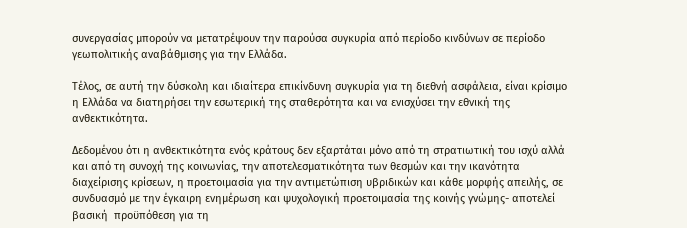συνεργασίας μπορούν να μετατρέψουν την παρούσα συγκυρία από περίοδο κινδύνων σε περίοδο γεωπολιτικής αναβάθμισης για την Ελλάδα.

Τέλος, σε αυτή την δύσκολη και ιδιαίτερα επικίνδυνη συγκυρία για τη διεθνή ασφάλεια, είναι κρίσιμο η Ελλάδα να διατηρήσει την εσωτερική της σταθερότητα και να ενισχύσει την εθνική της ανθεκτικότητα.

Δεδομένου ότι η ανθεκτικότητα ενός κράτους δεν εξαρτάται μόνο από τη στρατιωτική του ισχύ αλλά και από τη συνοχή της κοινωνίας, την αποτελεσματικότητα των θεσμών και την ικανότητα διαχείρισης κρίσεων, η προετοιμασία για την αντιμετώπιση υβριδικών και κάθε μορφής απειλής, σε συνδυασμό με την έγκαιρη ενημέρωση και ψυχολογική προετοιμασία της κοινής γνώμης- αποτελεί βασική  προϋπόθεση για τη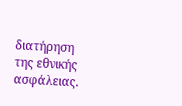διατήρηση της εθνικής ασφάλειας.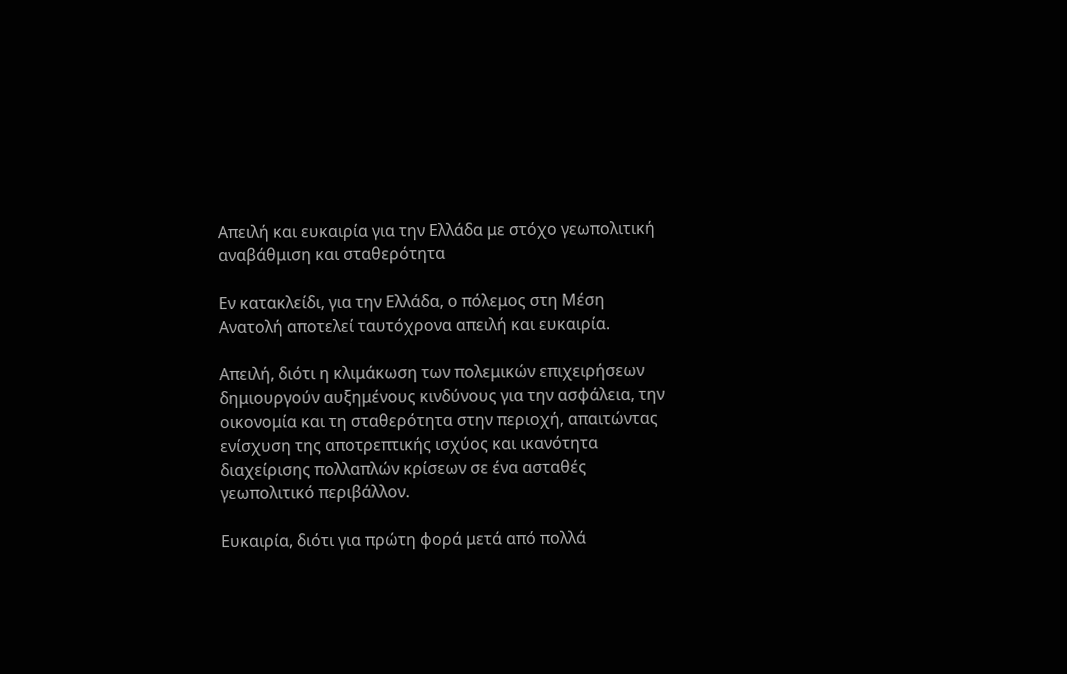Απειλή και ευκαιρία για την Ελλάδα με στόχο γεωπολιτική αναβάθμιση και σταθερότητα

Εν κατακλείδι, για την Ελλάδα, ο πόλεμος στη Μέση Ανατολή αποτελεί ταυτόχρονα απειλή και ευκαιρία.

Απειλή, διότι η κλιμάκωση των πολεμικών επιχειρήσεων δημιουργούν αυξημένους κινδύνους για την ασφάλεια, την οικονομία και τη σταθερότητα στην περιοχή, απαιτώντας ενίσχυση της αποτρεπτικής ισχύος και ικανότητα διαχείρισης πολλαπλών κρίσεων σε ένα ασταθές γεωπολιτικό περιβάλλον.

Ευκαιρία, διότι για πρώτη φορά μετά από πολλά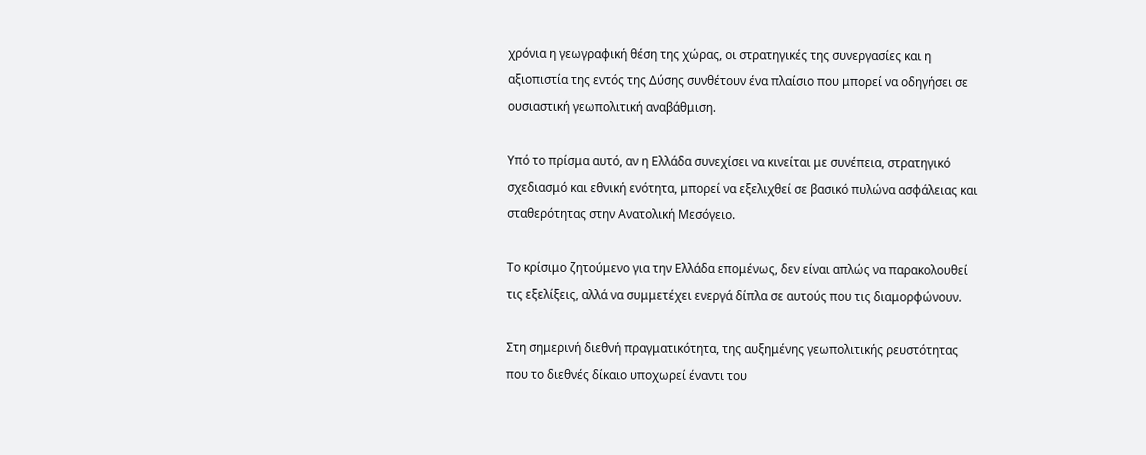χρόνια η γεωγραφική θέση της χώρας, οι στρατηγικές της συνεργασίες και η αξιοπιστία της εντός της Δύσης συνθέτουν ένα πλαίσιο που μπορεί να οδηγήσει σε ουσιαστική γεωπολιτική αναβάθμιση.

Υπό το πρίσμα αυτό, αν η Ελλάδα συνεχίσει να κινείται με συνέπεια, στρατηγικό σχεδιασμό και εθνική ενότητα, μπορεί να εξελιχθεί σε βασικό πυλώνα ασφάλειας και σταθερότητας στην Ανατολική Μεσόγειο.

Το κρίσιμο ζητούμενο για την Ελλάδα επομένως, δεν είναι απλώς να παρακολουθεί τις εξελίξεις, αλλά να συμμετέχει ενεργά δίπλα σε αυτούς που τις διαμορφώνουν.

Στη σημερινή διεθνή πραγματικότητα, της αυξημένης γεωπολιτικής ρευστότητας που το διεθνές δίκαιο υποχωρεί έναντι του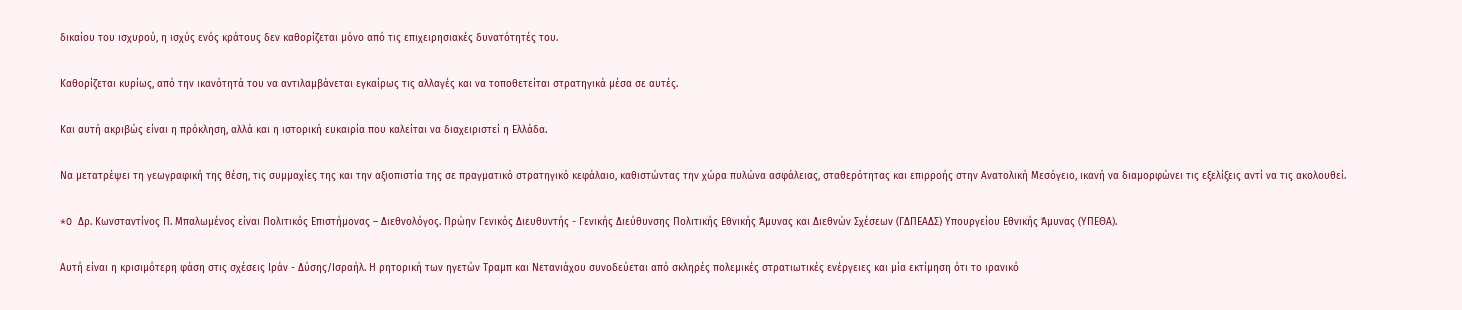δικαίου του ισχυρού, η ισχύς ενός κράτους δεν καθορίζεται μόνο από τις επιχειρησιακές δυνατότητές του.

Καθορίζεται κυρίως, από την ικανότητά του να αντιλαμβάνεται εγκαίρως τις αλλαγές και να τοποθετείται στρατηγικά μέσα σε αυτές.

Και αυτή ακριβώς είναι η πρόκληση, αλλά και η ιστορική ευκαιρία που καλείται να διαχειριστεί η Ελλάδα.

Να μετατρέψει τη γεωγραφική της θέση, τις συμμαχίες της και την αξιοπιστία της σε πραγματικό στρατηγικό κεφάλαιο, καθιστώντας την χώρα πυλώνα ασφάλειας, σταθερότητας και επιρροής στην Ανατολική Μεσόγειο, ικανή να διαμορφώνει τις εξελίξεις αντί να τις ακολουθεί.

*O Δρ. Κωνσταντίνος Π. Μπαλωμένος είναι Πολιτικός Επιστήμονας – Διεθνολόγος. Πρώην Γενικός Διευθυντής - Γενικής Διεύθυνσης Πολιτικής Εθνικής Άμυνας και Διεθνών Σχέσεων (ΓΔΠΕΑΔΣ) Υπουργείου Εθνικής Άμυνας (ΥΠΕΘΑ).

Αυτή είναι η κρισιμότερη φάση στις σχέσεις Ιράν - Δύσης/Ισραήλ. Η ρητορική των ηγετών Τραμπ και Νετανιάχου συνοδεύεται από σκληρές πολεμικές στρατιωτικές ενέργειες και μία εκτίμηση ότι το ιρανικό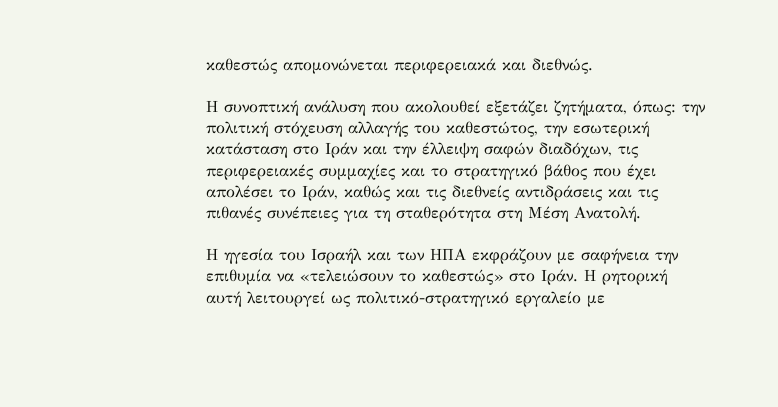καθεστώς απομονώνεται περιφερειακά και διεθνώς.

Η συνοπτική ανάλυση που ακολουθεί εξετάζει ζητήματα, όπως: την πολιτική στόχευση αλλαγής του καθεστώτος, την εσωτερική κατάσταση στο Ιράν και την έλλειψη σαφών διαδόχων, τις περιφερειακές συμμαχίες και το στρατηγικό βάθος που έχει απολέσει το Ιράν, καθώς και τις διεθνείς αντιδράσεις και τις πιθανές συνέπειες για τη σταθερότητα στη Μέση Ανατολή.

Η ηγεσία του Ισραήλ και των ΗΠΑ εκφράζουν με σαφήνεια την επιθυμία να «τελειώσουν το καθεστώς» στο Ιράν. Η ρητορική αυτή λειτουργεί ως πολιτικό-στρατηγικό εργαλείο με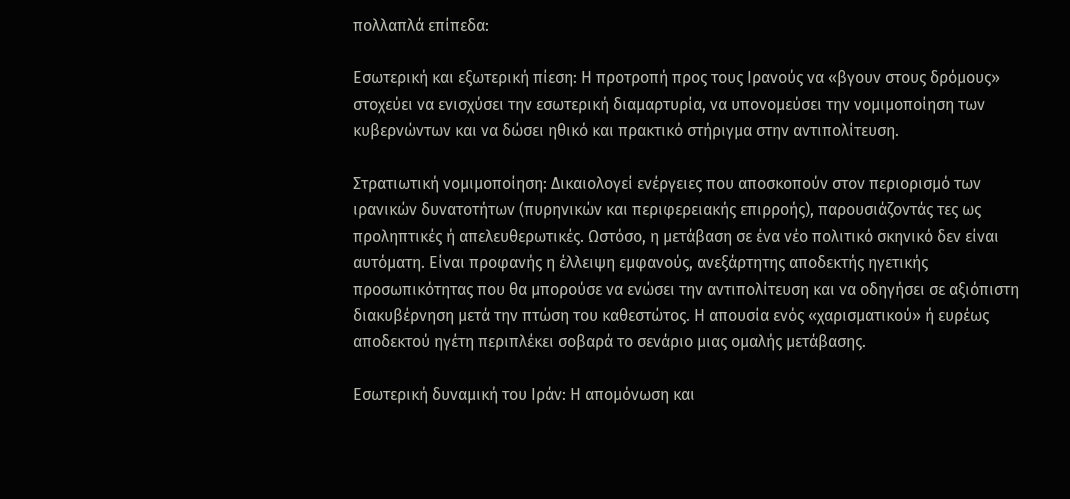πολλαπλά επίπεδα:

Εσωτερική και εξωτερική πίεση: Η προτροπή προς τους Ιρανούς να «βγουν στους δρόμους» στοχεύει να ενισχύσει την εσωτερική διαμαρτυρία, να υπονομεύσει την νομιμοποίηση των κυβερνώντων και να δώσει ηθικό και πρακτικό στήριγμα στην αντιπολίτευση.

Στρατιωτική νομιμοποίηση: Δικαιολογεί ενέργειες που αποσκοπούν στον περιορισμό των ιρανικών δυνατοτήτων (πυρηνικών και περιφερειακής επιρροής), παρουσιάζοντάς τες ως προληπτικές ή απελευθερωτικές. Ωστόσο, η μετάβαση σε ένα νέο πολιτικό σκηνικό δεν είναι αυτόματη. Είναι προφανής η έλλειψη εμφανούς, ανεξάρτητης αποδεκτής ηγετικής προσωπικότητας που θα μπορούσε να ενώσει την αντιπολίτευση και να οδηγήσει σε αξιόπιστη διακυβέρνηση μετά την πτώση του καθεστώτος. Η απουσία ενός «χαρισματικού» ή ευρέως αποδεκτού ηγέτη περιπλέκει σοβαρά το σενάριο μιας ομαλής μετάβασης.

Εσωτερική δυναμική του Ιράν: Η απομόνωση και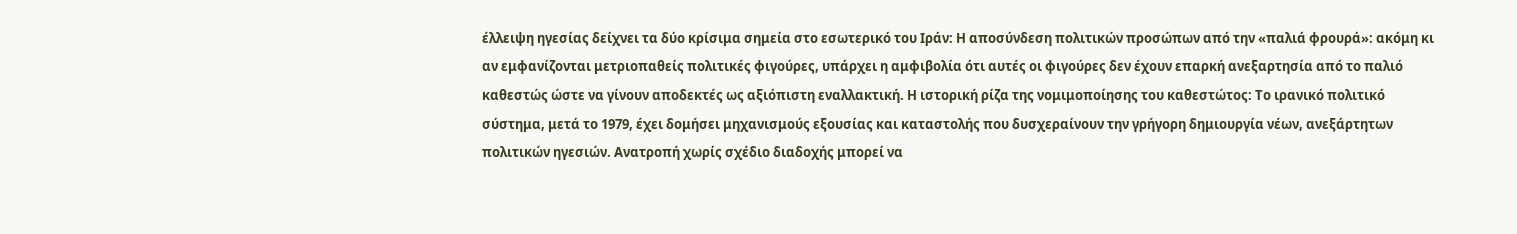έλλειψη ηγεσίας δείχνει τα δύο κρίσιμα σημεία στο εσωτερικό του Ιράν: Η αποσύνδεση πολιτικών προσώπων από την «παλιά φρουρά»: ακόμη κι αν εμφανίζονται μετριοπαθείς πολιτικές φιγούρες, υπάρχει η αμφιβολία ότι αυτές οι φιγούρες δεν έχουν επαρκή ανεξαρτησία από το παλιό καθεστώς ώστε να γίνουν αποδεκτές ως αξιόπιστη εναλλακτική. Η ιστορική ρίζα της νομιμοποίησης του καθεστώτος: Το ιρανικό πολιτικό σύστημα, μετά το 1979, έχει δομήσει μηχανισμούς εξουσίας και καταστολής που δυσχεραίνουν την γρήγορη δημιουργία νέων, ανεξάρτητων πολιτικών ηγεσιών. Ανατροπή χωρίς σχέδιο διαδοχής μπορεί να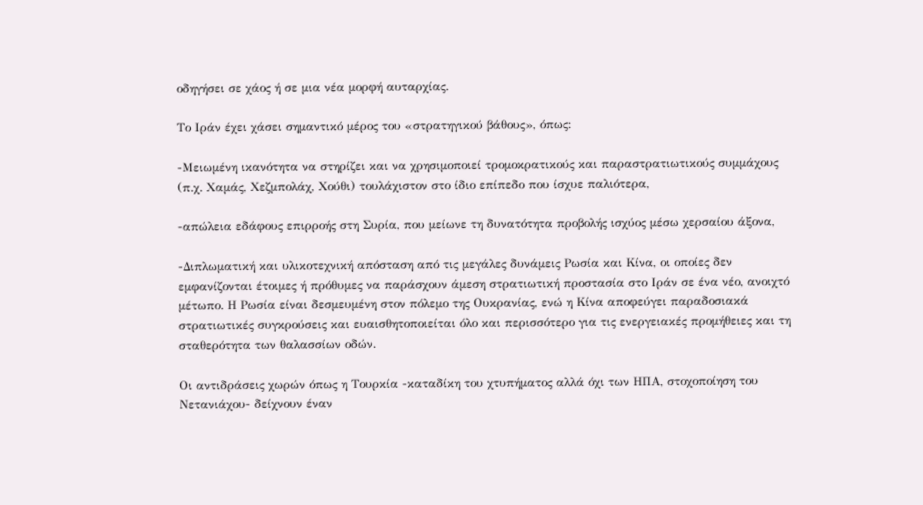οδηγήσει σε χάος ή σε μια νέα μορφή αυταρχίας.

Το Ιράν έχει χάσει σημαντικό μέρος του «στρατηγικού βάθους», όπως:

-Μειωμένη ικανότητα να στηρίζει και να χρησιμοποιεί τρομοκρατικούς και παραστρατιωτικούς συμμάχους (π.χ. Χαμάς, Χεζμπολάχ, Χούθι) τουλάχιστον στο ίδιο επίπεδο που ίσχυε παλιότερα,

-απώλεια εδάφους επιρροής στη Συρία, που μείωνε τη δυνατότητα προβολής ισχύος μέσω χερσαίου άξονα,

-Διπλωματική και υλικοτεχνική απόσταση από τις μεγάλες δυνάμεις Ρωσία και Κίνα, οι οποίες δεν εμφανίζονται έτοιμες ή πρόθυμες να παράσχουν άμεση στρατιωτική προστασία στο Ιράν σε ένα νέο, ανοιχτό μέτωπο. Η Ρωσία είναι δεσμευμένη στον πόλεμο της Ουκρανίας, ενώ η Κίνα αποφεύγει παραδοσιακά στρατιωτικές συγκρούσεις και ευαισθητοποιείται όλο και περισσότερο για τις ενεργειακές προμήθειες και τη σταθερότητα των θαλασσίων οδών.

Οι αντιδράσεις χωρών όπως η Τουρκία -καταδίκη του χτυπήματος αλλά όχι των ΗΠΑ, στοχοποίηση του Νετανιάχου- δείχνουν έναν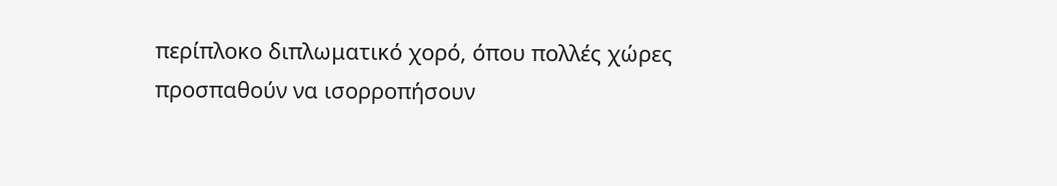περίπλοκο διπλωματικό χορό, όπου πολλές χώρες προσπαθούν να ισορροπήσουν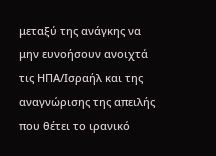μεταξύ της ανάγκης να μην ευνοήσουν ανοιχτά τις ΗΠΑ/Ισραήλ και της αναγνώρισης της απειλής που θέτει το ιρανικό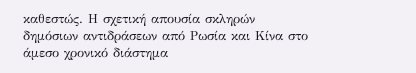καθεστώς. Η σχετική απουσία σκληρών δημόσιων αντιδράσεων από Ρωσία και Κίνα στο άμεσο χρονικό διάστημα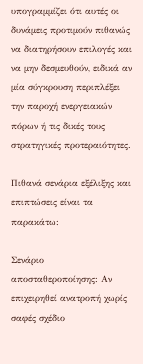υπογραμμίζει ότι αυτές οι δυνάμεις προτιμούν πιθανώς να διατηρήσουν επιλογές και να μην δεσμευθούν, ειδικά αν μία σύγκρουση περιπλέξει την παροχή ενεργειακών πόρων ή τις δικές τους στρατηγικές προτεραιότητες.

Πιθανά σενάρια εξέλιξης και επιπτώσεις είναι τα παρακάτω:

Σενάριο αποσταθεροποίησης: Αν επιχειρηθεί ανατροπή χωρίς σαφές σχέδιο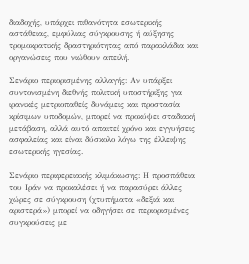διαδοχής, υπάρχει πιθανότητα εσωτερικής αστάθειας, εμφύλιας σύγκρουσης ή αύξησης τρομοκρατικής δραστηριότητας από παρακλάδια και οργανώσεις που νιώθουν απειλή.

Σενάριο περιορισμένης αλλαγής: Αν υπάρξει συντονισμένη διεθνής πολιτική υποστήριξης για ιρανικές μετριοπαθείς δυνάμεις και προστασία κρίσιμων υποδομών, μπορεί να προκύψει σταδιακή μετάβαση, αλλά αυτό απαιτεί χρόνο και εγγυήσεις ασφαλείας και είναι δύσκολο λόγω της έλλειψης εσωτερικής ηγεσίας.

Σενάριο περιφερειακής κλιμάκωσης: Η προσπάθεια του Ιράν να προκαλέσει ή να παρασύρει άλλες χώρες σε σύγκρουση (χτυπήματα «δεξιά και αριστερά») μπορεί να οδηγήσει σε περιορισμένες συγκρούσεις με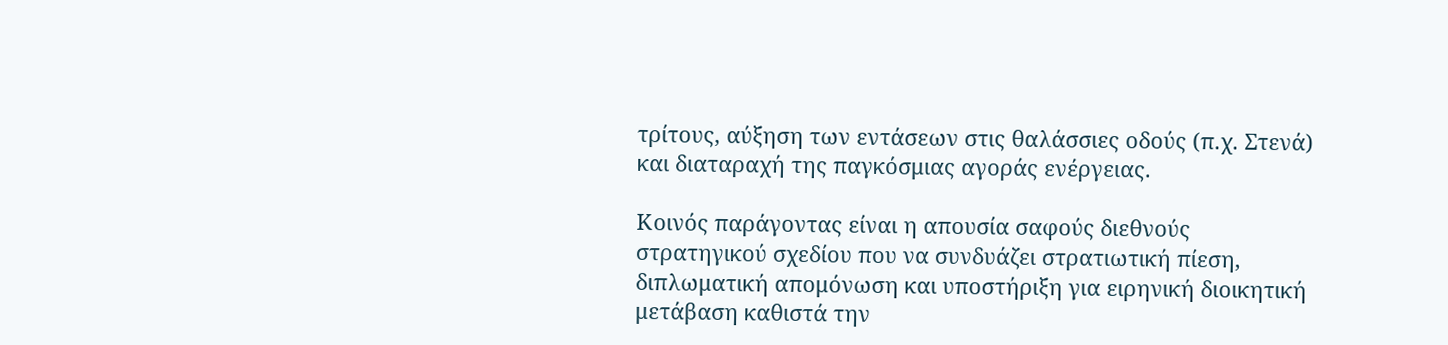τρίτους, αύξηση των εντάσεων στις θαλάσσιες οδούς (π.χ. Στενά) και διαταραχή της παγκόσμιας αγοράς ενέργειας.

Κοινός παράγοντας είναι η απουσία σαφούς διεθνούς στρατηγικού σχεδίου που να συνδυάζει στρατιωτική πίεση, διπλωματική απομόνωση και υποστήριξη για ειρηνική διοικητική μετάβαση καθιστά την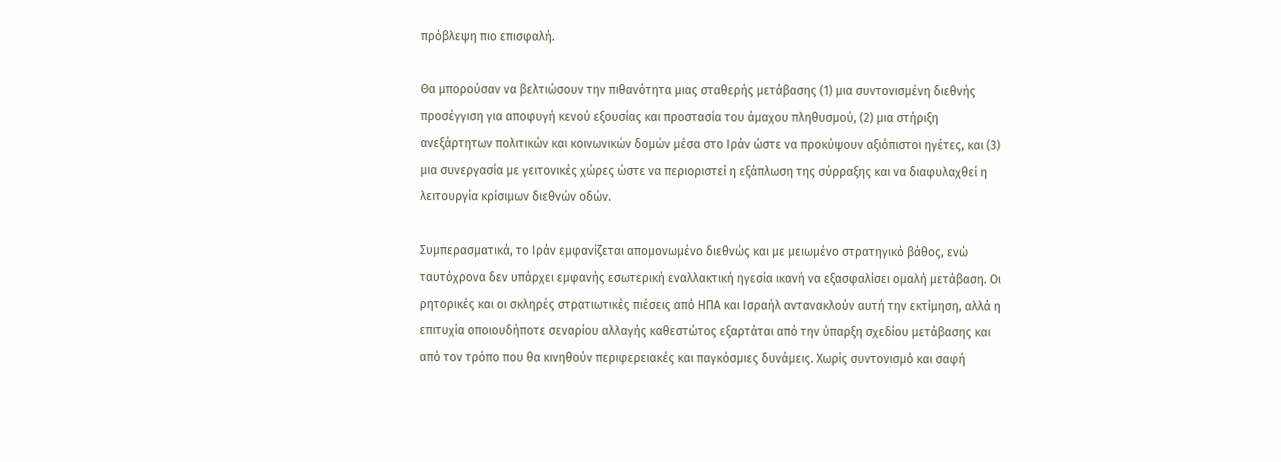πρόβλεψη πιο επισφαλή.

Θα μπορούσαν να βελτιώσουν την πιθανότητα μιας σταθερής μετάβασης (1) μια συντονισμένη διεθνής προσέγγιση για αποφυγή κενού εξουσίας και προστασία του άμαχου πληθυσμού, (2) μια στήριξη ανεξάρτητων πολιτικών και κοινωνικών δομών μέσα στο Ιράν ώστε να προκύψουν αξιόπιστοι ηγέτες, και (3) μια συνεργασία με γειτονικές χώρες ώστε να περιοριστεί η εξάπλωση της σύρραξης και να διαφυλαχθεί η λειτουργία κρίσιμων διεθνών οδών.

Συμπερασματικά, το Ιράν εμφανίζεται απομονωμένο διεθνώς και με μειωμένο στρατηγικό βάθος, ενώ ταυτόχρονα δεν υπάρχει εμφανής εσωτερική εναλλακτική ηγεσία ικανή να εξασφαλίσει ομαλή μετάβαση. Οι ρητορικές και οι σκληρές στρατιωτικές πιέσεις από ΗΠΑ και Ισραήλ αντανακλούν αυτή την εκτίμηση, αλλά η επιτυχία οποιουδήποτε σεναρίου αλλαγής καθεστώτος εξαρτάται από την ύπαρξη σχεδίου μετάβασης και από τον τρόπο που θα κινηθούν περιφερειακές και παγκόσμιες δυνάμεις. Χωρίς συντονισμό και σαφή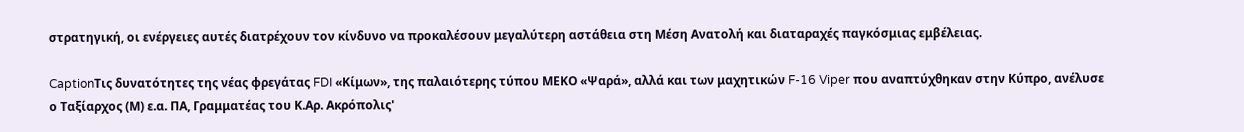στρατηγική, οι ενέργειες αυτές διατρέχουν τον κίνδυνο να προκαλέσουν μεγαλύτερη αστάθεια στη Μέση Ανατολή και διαταραχές παγκόσμιας εμβέλειας.

CaptionΤις δυνατότητες της νέας φρεγάτας FDI «Κίμων», της παλαιότερης τύπου ΜΕΚΟ «Ψαρά», αλλά και των μαχητικών F-16 Viper που αναπτύχθηκαν στην Κύπρο, ανέλυσε ο Ταξίαρχος (Μ) ε.α. ΠΑ, Γραμματέας του Κ.Αρ. Ακρόπολις'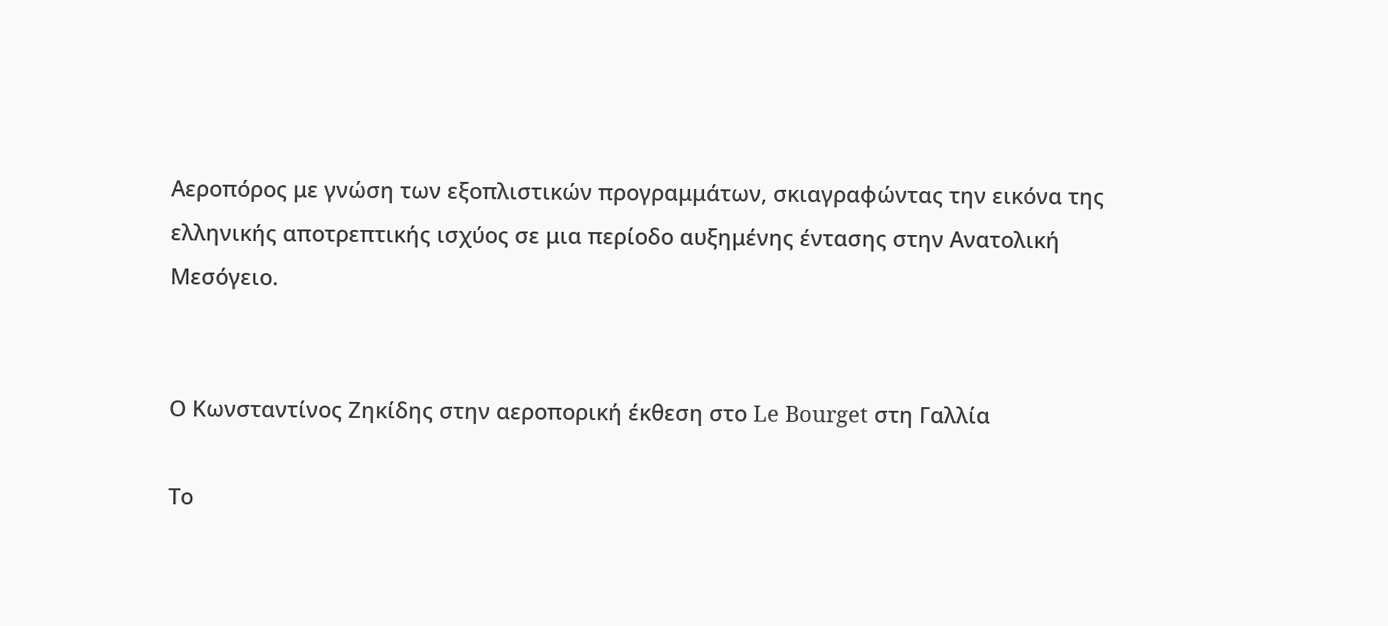Αεροπόρος με γνώση των εξοπλιστικών προγραμμάτων, σκιαγραφώντας την εικόνα της ελληνικής αποτρεπτικής ισχύος σε μια περίοδο αυξημένης έντασης στην Ανατολική Μεσόγειο.


Ο Κωνσταντίνος Ζηκίδης στην αεροπορική έκθεση στο Le Bourget στη Γαλλία

Το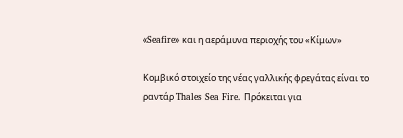«Seafire» και η αεράμυνα περιοχής του «Κίμων»

Κομβικό στοιχείο της νέας γαλλικής φρεγάτας είναι το ραντάρ Thales Sea Fire. Πρόκειται για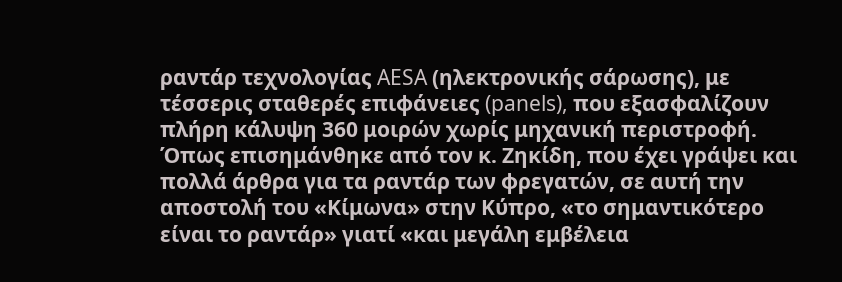ραντάρ τεχνολογίας AESA (ηλεκτρονικής σάρωσης), με τέσσερις σταθερές επιφάνειες (panels), που εξασφαλίζουν πλήρη κάλυψη 360 μοιρών χωρίς μηχανική περιστροφή. Όπως επισημάνθηκε από τον κ. Ζηκίδη, που έχει γράψει και πολλά άρθρα για τα ραντάρ των φρεγατών, σε αυτή την αποστολή του «Κίμωνα» στην Κύπρο, «το σημαντικότερο είναι το ραντάρ» γιατί «και μεγάλη εμβέλεια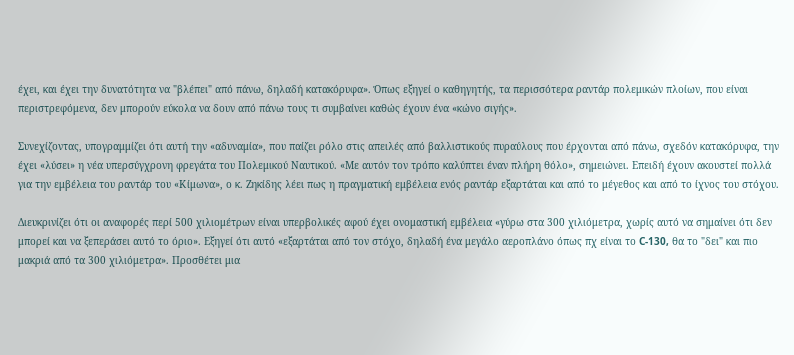έχει, και έχει την δυνατότητα να "βλέπει" από πάνω, δηλαδή κατακόρυφα». Όπως εξηγεί ο καθηγητής, τα περισσότερα ραντάρ πολεμικών πλοίων, που είναι περιστρεφόμενα, δεν μπορούν εύκολα να δουν από πάνω τους τι συμβαίνει καθώς έχουν ένα «κώνο σιγής».

Συνεχίζοντας, υπογραμμίζει ότι αυτή την «αδυναμία», που παίζει ρόλο στις απειλές από βαλλιστικούς πυραύλους που έρχονται από πάνω, σχεδόν κατακόρυφα, την έχει «λύσει» η νέα υπερσύγχρονη φρεγάτα του Πολεμικού Ναυτικού. «Με αυτόν τον τρόπο καλύπτει έναν πλήρη θόλο», σημειώνει. Επειδή έχουν ακουστεί πολλά για την εμβέλεια του ραντάρ του «Κίμωνα», ο κ. Ζηκίδης λέει πως η πραγματική εμβέλεια ενός ραντάρ εξαρτάται και από το μέγεθος και από το ίχνος του στόχου.

Διευκρινίζει ότι οι αναφορές περί 500 χιλιομέτρων είναι υπερβολικές αφού έχει ονομαστική εμβέλεια «γύρω στα 300 χιλιόμετρα, χωρίς αυτό να σημαίνει ότι δεν μπορεί και να ξεπεράσει αυτό το όριο». Εξηγεί ότι αυτό «εξαρτάται από τον στόχο, δηλαδή ένα μεγάλο αεροπλάνο όπως πχ είναι το C-130, θα το "δει" και πιο μακριά από τα 300 χιλιόμετρα». Προσθέτει μια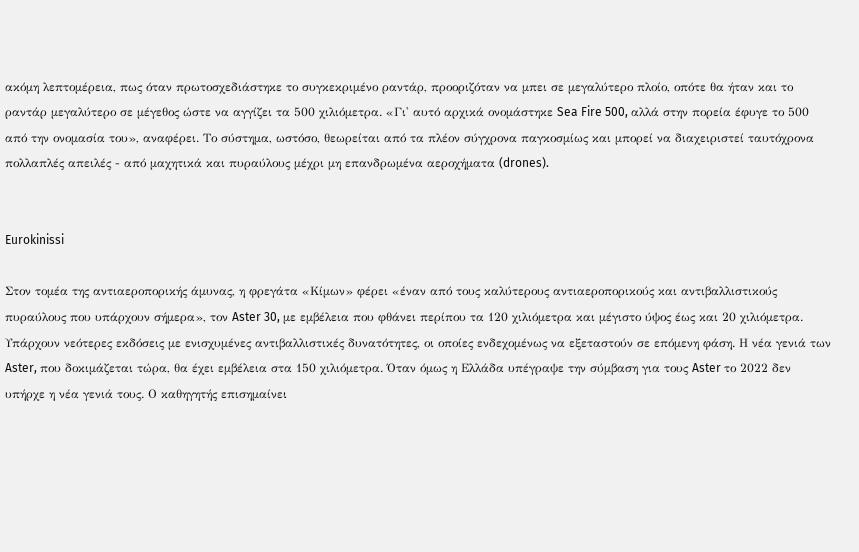ακόμη λεπτομέρεια, πως όταν πρωτοσχεδιάστηκε το συγκεκριμένο ραντάρ, προοριζόταν να μπει σε μεγαλύτερο πλοίο, οπότε θα ήταν και το ραντάρ μεγαλύτερο σε μέγεθος ώστε να αγγίζει τα 500 χιλιόμετρα. «Γι' αυτό αρχικά ονομάστηκε Sea Fire 500, αλλά στην πορεία έφυγε το 500 από την ονομασία του», αναφέρει. Το σύστημα, ωστόσο, θεωρείται από τα πλέον σύγχρονα παγκοσμίως και μπορεί να διαχειριστεί ταυτόχρονα πολλαπλές απειλές - από μαχητικά και πυραύλους μέχρι μη επανδρωμένα αεροχήματα (drones).


Eurokinissi

Στον τομέα της αντιαεροπορικής άμυνας, η φρεγάτα «Κίμων» φέρει «έναν από τους καλύτερους αντιαεροπορικούς και αντιβαλλιστικούς πυραύλους που υπάρχουν σήμερα», τον Aster 30, με εμβέλεια που φθάνει περίπου τα 120 χιλιόμετρα και μέγιστο ύψος έως και 20 χιλιόμετρα. Υπάρχουν νεότερες εκδόσεις με ενισχυμένες αντιβαλλιστικές δυνατότητες, οι οποίες ενδεχομένως να εξεταστούν σε επόμενη φάση. Η νέα γενιά των Aster, που δοκιμάζεται τώρα, θα έχει εμβέλεια στα 150 χιλιόμετρα. Όταν όμως η Ελλάδα υπέγραψε την σύμβαση για τους Aster το 2022 δεν υπήρχε η νέα γενιά τους. Ο καθηγητής επισημαίνει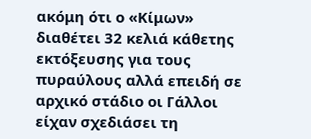ακόμη ότι ο «Κίμων» διαθέτει 32 κελιά κάθετης εκτόξευσης για τους πυραύλους αλλά επειδή σε αρχικό στάδιο οι Γάλλοι είχαν σχεδιάσει τη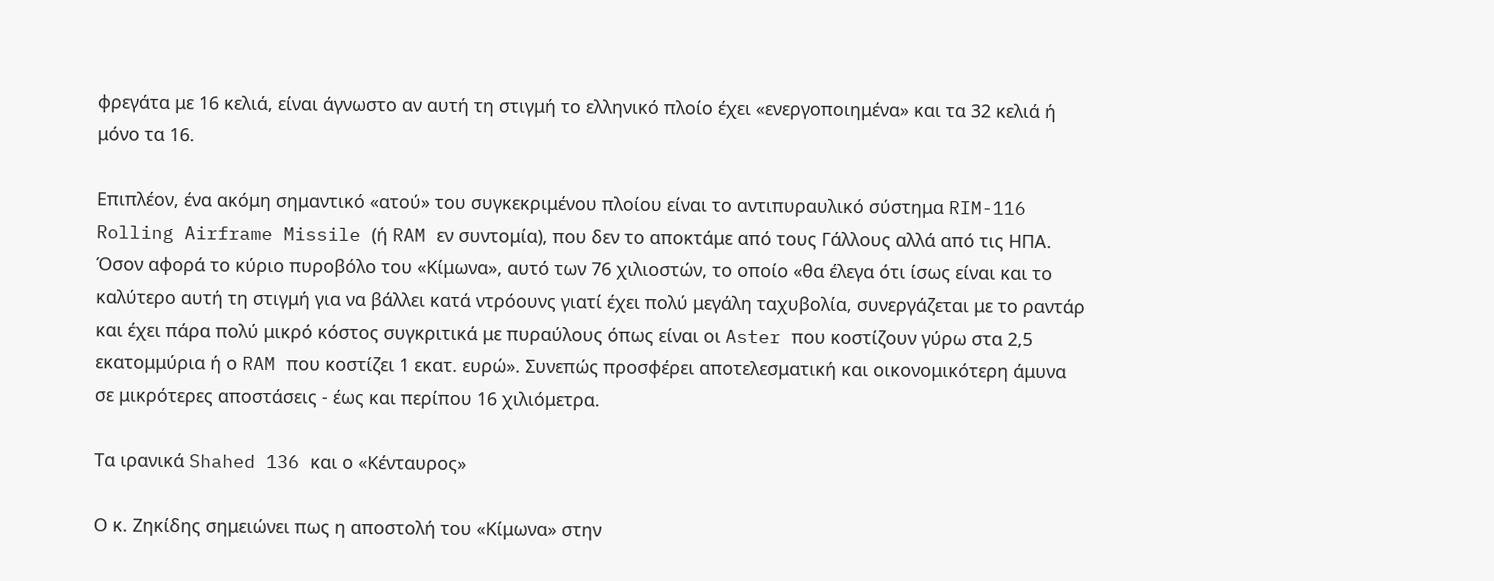φρεγάτα με 16 κελιά, είναι άγνωστο αν αυτή τη στιγμή το ελληνικό πλοίο έχει «ενεργοποιημένα» και τα 32 κελιά ή μόνο τα 16.

Επιπλέον, ένα ακόμη σημαντικό «ατού» του συγκεκριμένου πλοίου είναι το αντιπυραυλικό σύστημα RIM-116 Rolling Airframe Missile (ή RAM εν συντομία), που δεν το αποκτάμε από τους Γάλλους αλλά από τις ΗΠΑ. Όσον αφορά το κύριο πυροβόλο του «Κίμωνα», αυτό των 76 χιλιοστών, το οποίο «θα έλεγα ότι ίσως είναι και το καλύτερο αυτή τη στιγμή για να βάλλει κατά ντρόουνς γιατί έχει πολύ μεγάλη ταχυβολία, συνεργάζεται με το ραντάρ και έχει πάρα πολύ μικρό κόστος συγκριτικά με πυραύλους όπως είναι οι Aster που κοστίζουν γύρω στα 2,5 εκατομμύρια ή ο RAM που κοστίζει 1 εκατ. ευρώ». Συνεπώς προσφέρει αποτελεσματική και οικονομικότερη άμυνα σε μικρότερες αποστάσεις - έως και περίπου 16 χιλιόμετρα.

Τα ιρανικά Shahed 136 και ο «Κένταυρος»

Ο κ. Ζηκίδης σημειώνει πως η αποστολή του «Κίμωνα» στην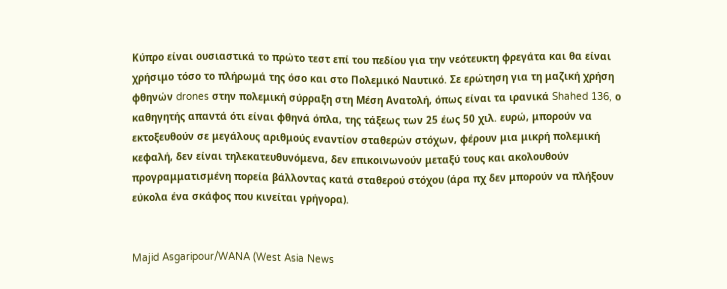Κύπρο είναι ουσιαστικά το πρώτο τεστ επί του πεδίου για την νεότευκτη φρεγάτα και θα είναι χρήσιμο τόσο το πλήρωμά της όσο και στο Πολεμικό Ναυτικό. Σε ερώτηση για τη μαζική χρήση φθηνών drones στην πολεμική σύρραξη στη Μέση Ανατολή, όπως είναι τα ιρανικά Shahed 136, ο καθηγητής απαντά ότι είναι φθηνά όπλα, της τάξεως των 25 έως 50 χιλ. ευρώ, μπορούν να εκτοξευθούν σε μεγάλους αριθμούς εναντίον σταθερών στόχων, φέρουν μια μικρή πολεμική κεφαλή, δεν είναι τηλεκατευθυνόμενα, δεν επικοινωνούν μεταξύ τους και ακολουθούν προγραμματισμένη πορεία βάλλοντας κατά σταθερού στόχου (άρα πχ δεν μπορούν να πλήξουν εύκολα ένα σκάφος που κινείται γρήγορα).


Majid Asgaripour/WANA (West Asia News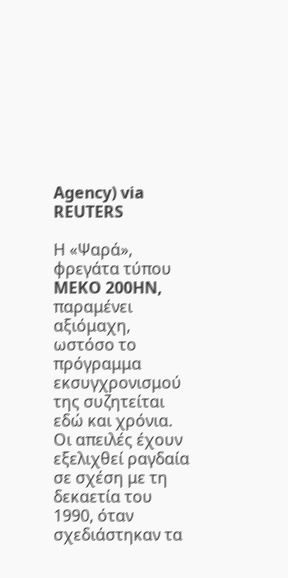Agency) via REUTERS

Η «Ψαρά», φρεγάτα τύπου MEKO 200HN, παραμένει αξιόμαχη, ωστόσο το πρόγραμμα εκσυγχρονισμού της συζητείται εδώ και χρόνια. Οι απειλές έχουν εξελιχθεί ραγδαία σε σχέση με τη δεκαετία του 1990, όταν σχεδιάστηκαν τα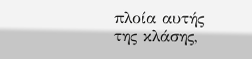πλοία αυτής της κλάσης,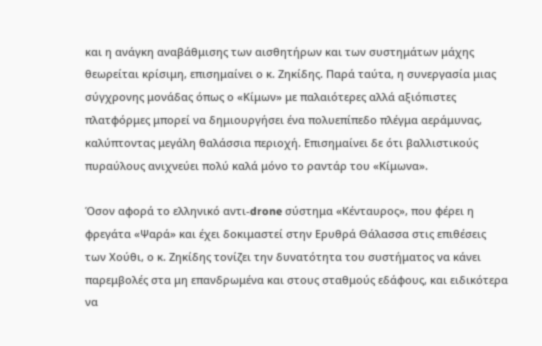και η ανάγκη αναβάθμισης των αισθητήρων και των συστημάτων μάχης θεωρείται κρίσιμη, επισημαίνει ο κ. Ζηκίδης. Παρά ταύτα, η συνεργασία μιας σύγχρονης μονάδας όπως ο «Κίμων» με παλαιότερες αλλά αξιόπιστες πλατφόρμες μπορεί να δημιουργήσει ένα πολυεπίπεδο πλέγμα αεράμυνας, καλύπτοντας μεγάλη θαλάσσια περιοχή. Επισημαίνει δε ότι βαλλιστικούς πυραύλους ανιχνεύει πολύ καλά μόνο το ραντάρ του «Κίμωνα».

Όσον αφορά το ελληνικό αντι-drone σύστημα «Κένταυρος», που φέρει η φρεγάτα «Ψαρά» και έχει δοκιμαστεί στην Ερυθρά Θάλασσα στις επιθέσεις των Χούθι, ο κ. Ζηκίδης τονίζει την δυνατότητα του συστήματος να κάνει παρεμβολές στα μη επανδρωμένα και στους σταθμούς εδάφους, και ειδικότερα να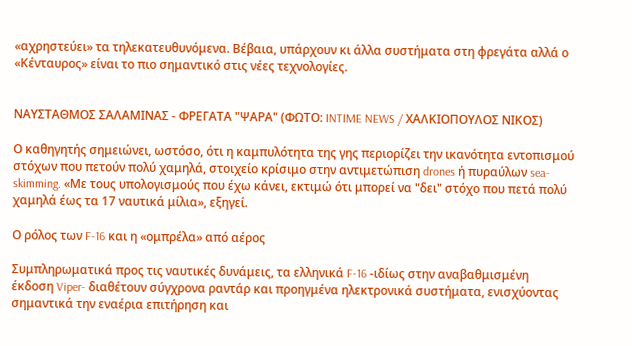«αχρηστεύει» τα τηλεκατευθυνόμενα. Βέβαια, υπάρχουν κι άλλα συστήματα στη φρεγάτα αλλά ο «Κένταυρος» είναι το πιο σημαντικό στις νέες τεχνολογίες.


ΝΑΥΣΤΑΘΜΟΣ ΣΑΛΑΜΙΝΑΣ - ΦΡΕΓΑΤΑ "ΨΑΡΑ" (ΦΩΤΟ: INTIME NEWS / ΧΑΛΚΙΟΠΟΥΛΟΣ ΝΙΚΟΣ)

Ο καθηγητής σημειώνει, ωστόσο, ότι η καμπυλότητα της γης περιορίζει την ικανότητα εντοπισμού στόχων που πετούν πολύ χαμηλά, στοιχείο κρίσιμο στην αντιμετώπιση drones ή πυραύλων sea-skimming. «Με τους υπολογισμούς που έχω κάνει, εκτιμώ ότι μπορεί να "δει" στόχο που πετά πολύ χαμηλά έως τα 17 ναυτικά μίλια», εξηγεί.

Ο ρόλος των F-16 και η «ομπρέλα» από αέρος

Συμπληρωματικά προς τις ναυτικές δυνάμεις, τα ελληνικά F-16 -ιδίως στην αναβαθμισμένη έκδοση Viper- διαθέτουν σύγχρονα ραντάρ και προηγμένα ηλεκτρονικά συστήματα, ενισχύοντας σημαντικά την εναέρια επιτήρηση και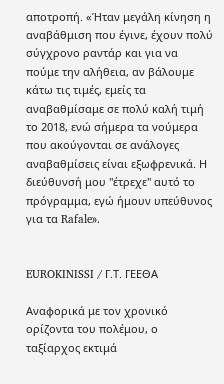αποτροπή. «Ήταν μεγάλη κίνηση η αναβάθμιση που έγινε, έχουν πολύ σύγχρονο ραντάρ και για να πούμε την αλήθεια, αν βάλουμε κάτω τις τιμές, εμείς τα αναβαθμίσαμε σε πολύ καλή τιμή το 2018, ενώ σήμερα τα νούμερα που ακούγονται σε ανάλογες αναβαθμίσεις είναι εξωφρενικά. Η διεύθυνσή μου "έτρεχε" αυτό το πρόγραμμα, εγώ ήμουν υπεύθυνος για τα Rafale».


EUROKINISSI / Γ.Τ. ΓΕΕΘΑ

Αναφορικά με τον χρονικό ορίζοντα του πολέμου, ο ταξίαρχος εκτιμά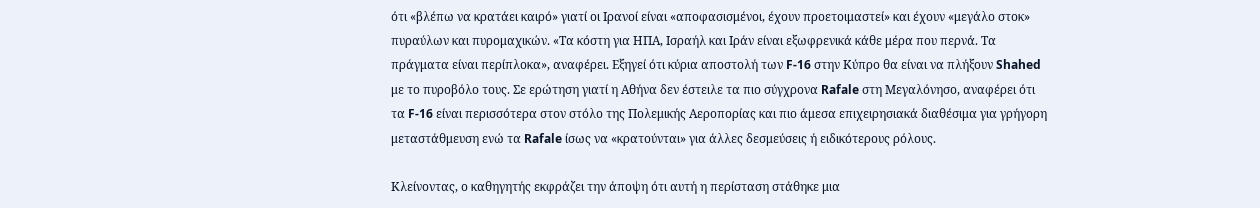ότι «βλέπω να κρατάει καιρό» γιατί οι Ιρανοί είναι «αποφασισμένοι, έχουν προετοιμαστεί» και έχουν «μεγάλο στοκ» πυραύλων και πυρομαχικών. «Τα κόστη για ΗΠΑ, Ισραήλ και Ιράν είναι εξωφρενικά κάθε μέρα που περνά. Τα πράγματα είναι περίπλοκα», αναφέρει. Εξηγεί ότι κύρια αποστολή των F-16 στην Κύπρο θα είναι να πλήξουν Shahed με το πυροβόλο τους. Σε ερώτηση γιατί η Αθήνα δεν έστειλε τα πιο σύγχρονα Rafale στη Μεγαλόνησο, αναφέρει ότι τα F-16 είναι περισσότερα στον στόλο της Πολεμικής Αεροπορίας και πιο άμεσα επιχειρησιακά διαθέσιμα για γρήγορη μεταστάθμευση ενώ τα Rafale ίσως να «κρατούνται» για άλλες δεσμεύσεις ή ειδικότερους ρόλους.

Κλείνοντας, ο καθηγητής εκφράζει την άποψη ότι αυτή η περίσταση στάθηκε μια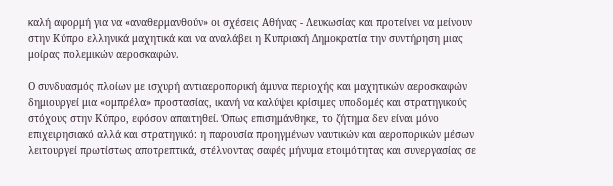καλή αφορμή για να «αναθερμανθούν» οι σχέσεις Αθήνας - Λευκωσίας και προτείνει να μείνουν στην Κύπρο ελληνικά μαχητικά και να αναλάβει η Κυπριακή Δημοκρατία την συντήρηση μιας μοίρας πολεμικών αεροσκαφών.

Ο συνδυασμός πλοίων με ισχυρή αντιαεροπορική άμυνα περιοχής και μαχητικών αεροσκαφών δημιουργεί μια «ομπρέλα» προστασίας, ικανή να καλύψει κρίσιμες υποδομές και στρατηγικούς στόχους στην Κύπρο, εφόσον απαιτηθεί. Όπως επισημάνθηκε, το ζήτημα δεν είναι μόνο επιχειρησιακό αλλά και στρατηγικό: η παρουσία προηγμένων ναυτικών και αεροπορικών μέσων λειτουργεί πρωτίστως αποτρεπτικά, στέλνοντας σαφές μήνυμα ετοιμότητας και συνεργασίας σε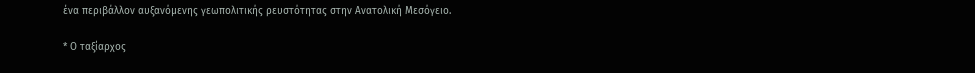ένα περιβάλλον αυξανόμενης γεωπολιτικής ρευστότητας στην Ανατολική Μεσόγειο.

* Ο ταξίαρχος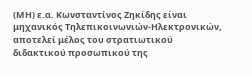(ΜΗ) ε.α. Κωνσταντίνος Ζηκίδης είναι μηχανικός Τηλεπικοινωνιών-Ηλεκτρονικών, αποτελεί μέλος του στρατιωτικού διδακτικού προσωπικού της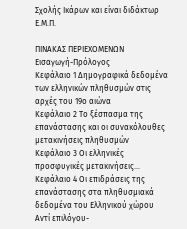Σχολής Ικάρων και είναι διδάκτωρ Ε.Μ.Π.

ΠΙΝΑΚΑΣ ΠΕΡΙΕΧΟΜΕΝΩΝ
Εισαγωγή-Πρόλογος
Κεφάλαιο 1 Δημογραφικά δεδομένα των ελληνικών πληθυσμών στις αρχές του 19ο αιώνα
Κεφάλαιο 2 Το ξέσπασμα της επανάστασης και οι συνακόλουθες μετακινήσεις πληθυσμών
Κεφάλαιο 3 Οι ελληνικές προσφυγικές μετακινήσεις…
Κεφάλαιο 4 Οι επιδράσεις της επανάστασης στα πληθυσμιακά δεδομένα του Ελληνικού χώρου
Αντί επιλόγου-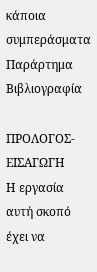κάποια συμπεράσματα
Παράρτημα
Βιβλιογραφία

ΠΡΟΛΟΓΟΣ-ΕΙΣΑΓΩΓΗ
Η εργασία αυτή σκοπό έχει να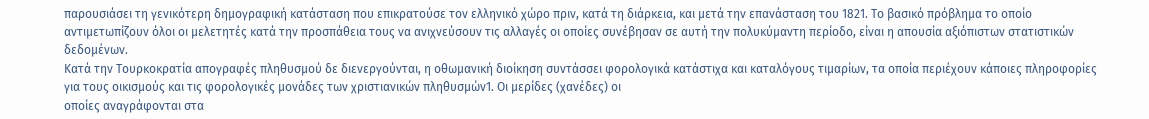παρουσιάσει τη γενικότερη δημογραφική κατάσταση που επικρατούσε τον ελληνικό χώρο πριν, κατά τη διάρκεια, και μετά την επανάσταση του 1821. Το βασικό πρόβλημα το οποίο αντιμετωπίζουν όλοι οι μελετητές κατά την προσπάθεια τους να ανιχνεύσουν τις αλλαγές οι οποίες συνέβησαν σε αυτή την πολυκύμαντη περίοδο, είναι η απουσία αξιόπιστων στατιστικών δεδομένων.
Κατά την Τουρκοκρατία απογραφές πληθυσμού δε διενεργούνται, η οθωμανική διοίκηση συντάσσει φορολογικά κατάστιχα και καταλόγους τιμαρίων, τα οποία περιέχουν κάποιες πληροφορίες για τους οικισμούς και τις φορολογικές μονάδες των χριστιανικών πληθυσμών1. Οι μερίδες (χανέδες) οι
οποίες αναγράφονται στα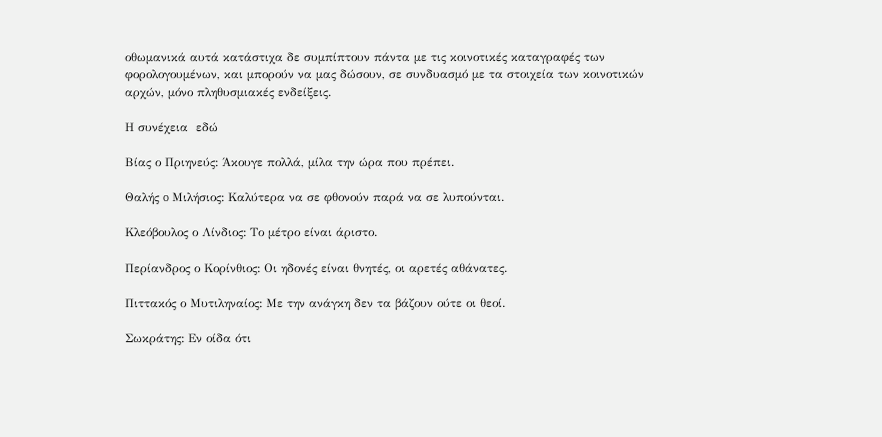οθωμανικά αυτά κατάστιχα δε συμπίπτουν πάντα με τις κοινοτικές καταγραφές των φορολογουμένων, και μπορούν να μας δώσουν, σε συνδυασμό με τα στοιχεία των κοινοτικών αρχών, μόνο πληθυσμιακές ενδείξεις.

Η συνέχεια  εδώ

Βίας ο Πριηνεύς: Άκουγε πολλά, μίλα την ώρα που πρέπει.

Θαλής o Μιλήσιος: Καλύτερα να σε φθονούν παρά να σε λυπούνται.

Κλεόβουλος ο Λίνδιος: Το μέτρο είναι άριστο.

Περίανδρος ο Κορίνθιος: Οι ηδονές είναι θνητές, οι αρετές αθάνατες.

Πιττακός ο Μυτιληναίος: Με την ανάγκη δεν τα βάζουν ούτε οι θεοί.

Σωκράτης: Εν οίδα ότι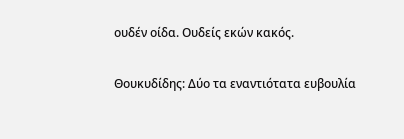ουδέν οίδα. Ουδείς εκών κακός.

Θουκυδίδης: Δύο τα εναντιότατα ευβουλία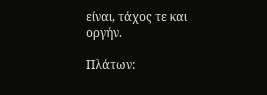είναι, τάχος τε και οργήν.

Πλάτων: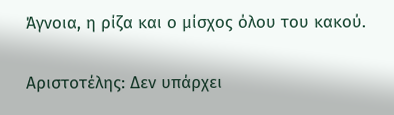Άγνοια, η ρίζα και ο μίσχος όλου του κακού.

Αριστοτέλης: Δεν υπάρχει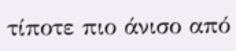τίποτε πιο άνισο από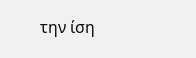την ίση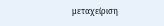μεταχείριση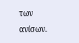των ανίσων.